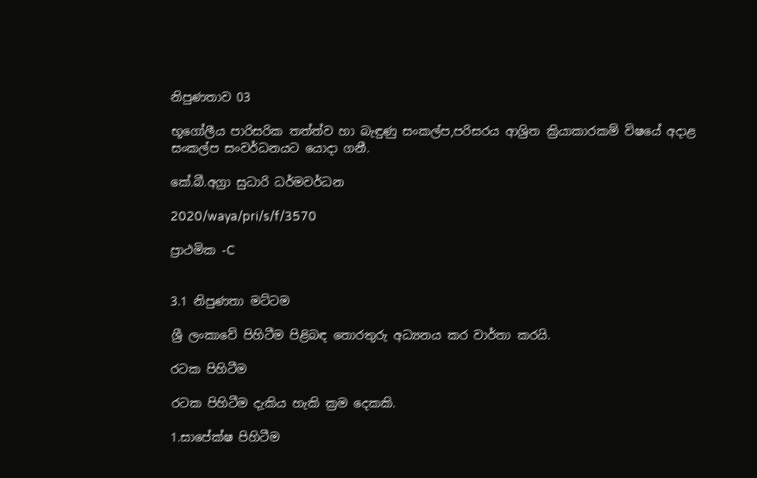නිපුණතාව 03

භූගෝලීය පාරිසරික තත්ත්ව හා බැඳුණු සංකල්ප,පරිසරය ආශ්‍රිත ක්‍රියාකාරකම් විෂයේ අදාළ සංකල්ප සංවර්ධනයට යොදා ගනී.

කේ.බී.අග්‍රා සුධාරි ධර්මවර්ධන

2020/waya/pri/s/f/3570

ප්‍රාථමික -C


3.1 නිපුණතා මට්ටම

ශ්‍රී ලංකාවේ පිහිටීම පිළිබඳ තොරතුරු අධ්‍යනය කර වාර්තා කරයි.

රටක පිහිටීම

රටක පිහිටීම දැකිය හැකි ක්‍රම දෙකකි.

1.සාපේක්ෂ පිහිටීම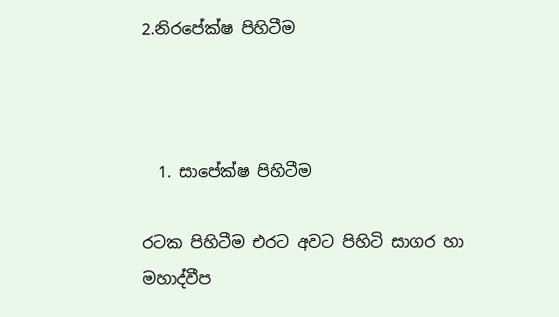2.නිරපේක්ෂ පිහිටීම



  1. සාපේක්ෂ පිහිටීම

රටක පිහිටීම එරට අවට පිහිටි සාගර හා මහාද්වීප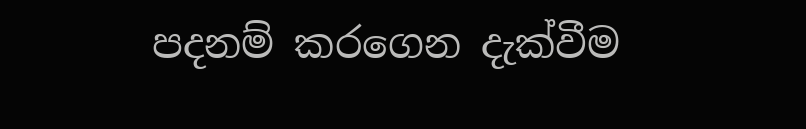පදනම් කරගෙන දැක්වීම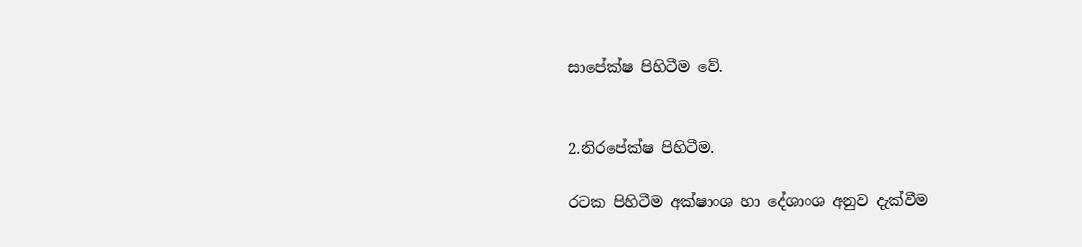සාපේක්ෂ පිහිටීම වේ.


2.නිරපේක්ෂ පිහිටීම.

රටක පිහිටීම අක්ෂාංශ හා දේශාංශ අනුව දැක්වීම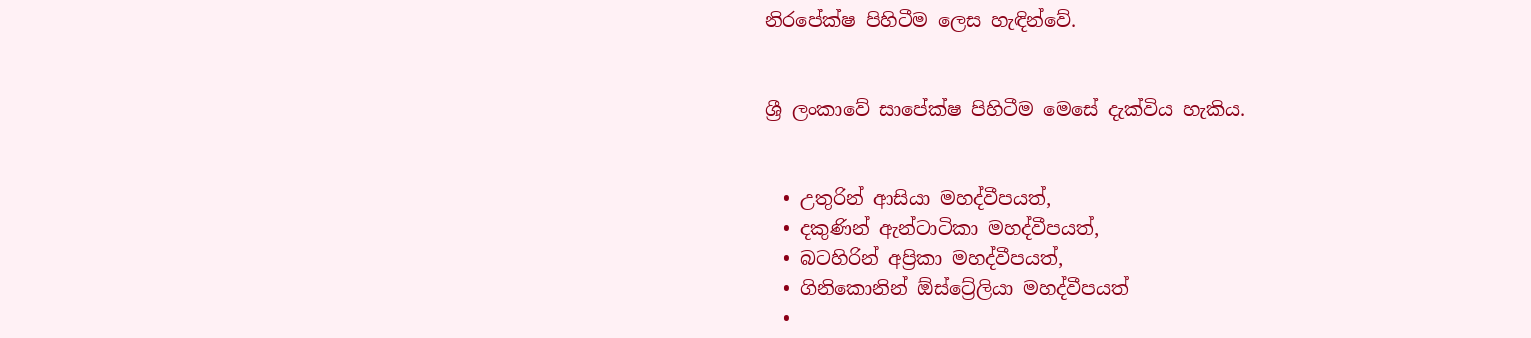නිරපේක්ෂ පිහිටීම ලෙස හැඳින්වේ.


ශ්‍රී ලංකාවේ සාපේක්ෂ පිහිටීම මෙසේ දැක්විය හැකිය.


  • උතුරින් ආසියා මහද්වීපයත්,
  • දකුණින් ඇන්ටාටිකා මහද්වීපයත්,
  • බටහිරින් අප්‍රිකා මහද්වීපයත්,
  • ගිනිකොනින් ඕස්ට්‍රේලියා මහද්වීපයත්
  •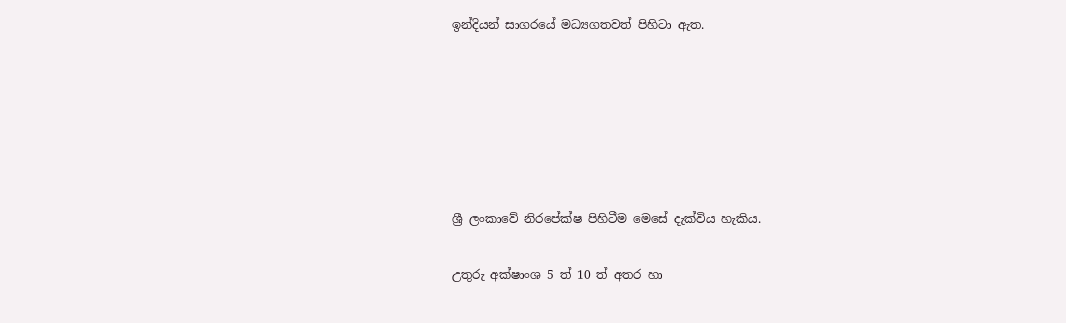ඉන්දියන් සාගරයේ මධ්‍යගතවත් පිහිටා ඇත.






ශ්‍රී ලංකාවේ නිරපේක්ෂ පිහිටීම මෙසේ දැක්විය හැකිය.

උතුරු අක්ෂාංශ 5 ත් 10 ත් අතර හා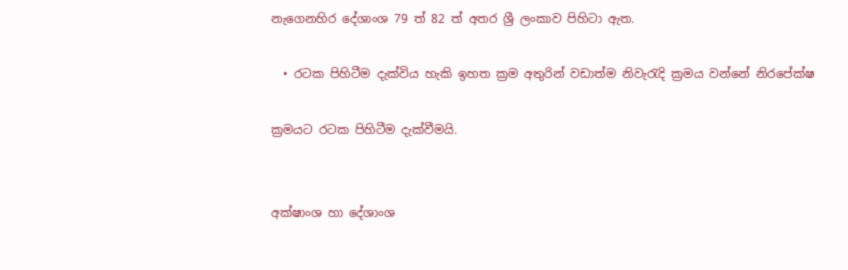නැගෙනහිර දේශාංශ 79 ත් 82 ත් අතර ශ්‍රී ලංකාව පිහිටා ඇත.

  • රටක පිහිටීම දැක්විය හැකි ඉහත ක්‍රම අතුරින් වඩාත්ම නිවැරැදි ක්‍රමය වන්නේ නිරපේක්ෂ

ක්‍රමයට රටක පිහිටීම දැක්වීමයි.


අක්ෂාංශ හා දේශාංශ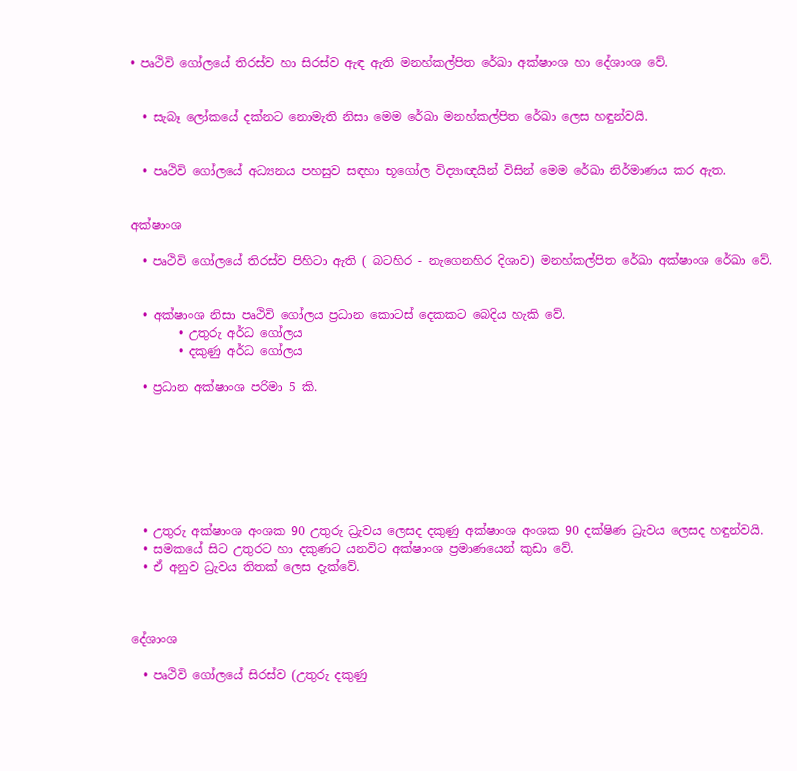• පෘථිවි ගෝලයේ තිරස්ව හා සිරස්ව ඇඳ ඇති මනහ්කල්පිත රේඛා අක්ෂාංශ හා දේශාංශ වේ.


  • සැබෑ ලෝකයේ දක්නට නොමැති නිසා මෙම රේඛා මනහ්කල්පිත රේඛා ලෙස හඳුන්වයි.


  • පෘථිවි ගෝලයේ අධ්‍යනය පහසුව සඳහා භූගෝල විද්‍යාඥයින් විසින් මෙම රේඛා නිර්මාණය කර ඇත.


අක්ෂාංශ

  • පෘථිවි ගෝලයේ තිරස්ව පිහිටා ඇති ( බටහිර - නැගෙනහිර දිශාව) මනහ්කල්පිත රේඛා අක්ෂාංශ රේඛා වේ.


  • අක්ෂාංශ නිසා පෘථිවි ගෝලය ප්‍රධාන කොටස් දෙකකට බෙදිය හැකි වේ.
        • උතුරු අර්ධ ගෝලය
        • දකුණු අර්ධ ගෝලය

  • ප්‍රධාන අක්ෂාංශ පරිමා 5 කි.







  • උතුරු අක්ෂාංශ අංශක 90 උතුරු ධ්‍රැවය ලෙසද දකුණු අක්ෂාංශ අංශක 90 දක්ෂිණ ධ්‍රැවය ලෙසද හඳුන්වයි.
  • සමකයේ සිට උතුරට හා දකුණට යනවිට අක්ෂාංශ ප්‍රමාණයෙන් කුඩා වේ.
  • ඒ අනුව ධ්‍රැවය තිතක් ලෙස දැක්වේ.



දේශාංශ

  • පෘථිවි ගෝලයේ සිරස්ව (උතුරු දකුණු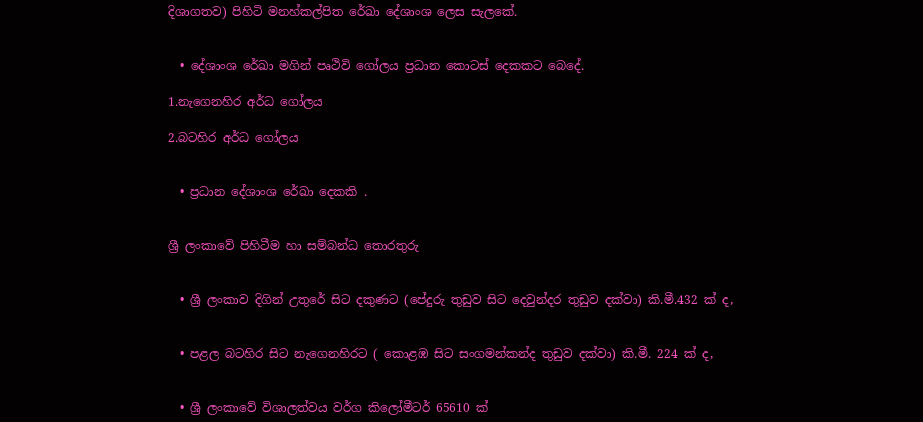දිශාගතව) පිහිටි මනහ්කල්පිත රේඛා දේශාංශ ලෙස සැලකේ.


  • දේශාංශ රේඛා මගින් පෘථිවි ගෝලය ප්‍රධාන කොටස් දෙකකට බෙදේ.

1.නැගෙනහිර අර්ධ ගෝලය

2.බටහිර අර්ධ ගෝලය


  • ප්‍රධාන දේශාංශ රේඛා දෙකකි .


ශ්‍රී ලංකාවේ පිහිටීම හා සම්බන්ධ තොරතුරු


  • ශ්‍රී ලංකාව දිගින් උතුරේ සිට දකුණට (පේදුරු තුඩුව සිට දෙවුන්දර තුඩුව දක්වා) කි.මී.432 ක් ද,


  • පළල බටහිර සිට නැගෙනහිරට ( කොළඹ සිට සංගමන්කන්ද තුඩුව දක්වා) කි.මී. 224 ක් ද,


  • ශ්‍රී ලංකාවේ විශාලත්වය වර්ග කිලෝමීටර් 65610 ක්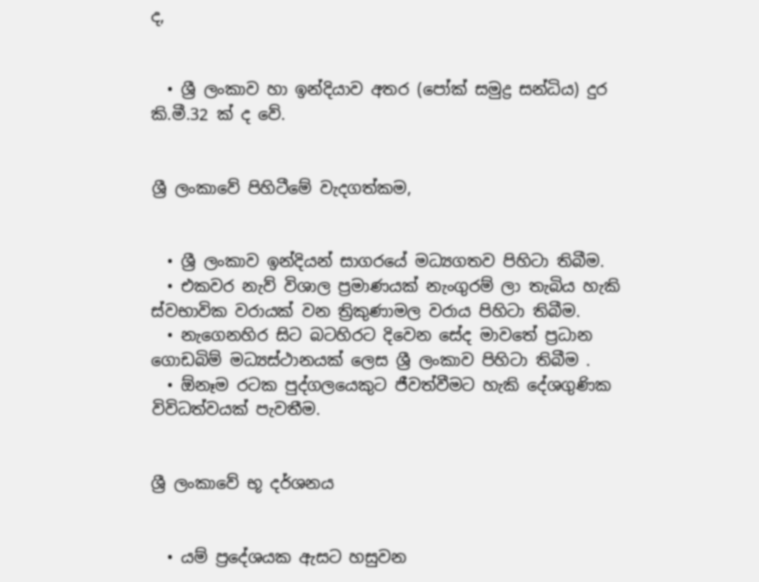ද,


  • ශ්‍රී ලංකාව හා ඉන්දියාව අතර (පෝක් සමුද්‍ර සන්ධිය) දුර කි.මී.32 ක් ද වේ.


ශ්‍රී ලංකාවේ පිහිටීමේ වැදගත්කම,


  • ශ්‍රී ලංකාව ඉන්දියන් සාගරයේ මධ්‍යගතව පිහිටා තිබීම.
  • එකවර නැව් විශාල ප්‍රමාණයක් නැංගුරම් ලා තැබිය හැකි ස්වභාවික වරායක් වන ත්‍රිකුණාමල වරාය පිහිටා තිබීම.
  • නැගෙනහිර සිට බටහිරට දිවෙන සේද මාවතේ ප්‍රධාන ගොඩබිම් මධ්‍යස්ථානයක් ලෙස ශ්‍රී ලංකාව පිහිටා තිබීම .
  • ඕනෑම රටක පුද්ගලයෙකුට ජීවත්වීමට හැකි දේශගුණික විවිධත්වයක් පැවතීම.


ශ්‍රී ලංකාවේ භූ දර්ශනය


  • යම් ප්‍රදේශයක ඇසට හසුවන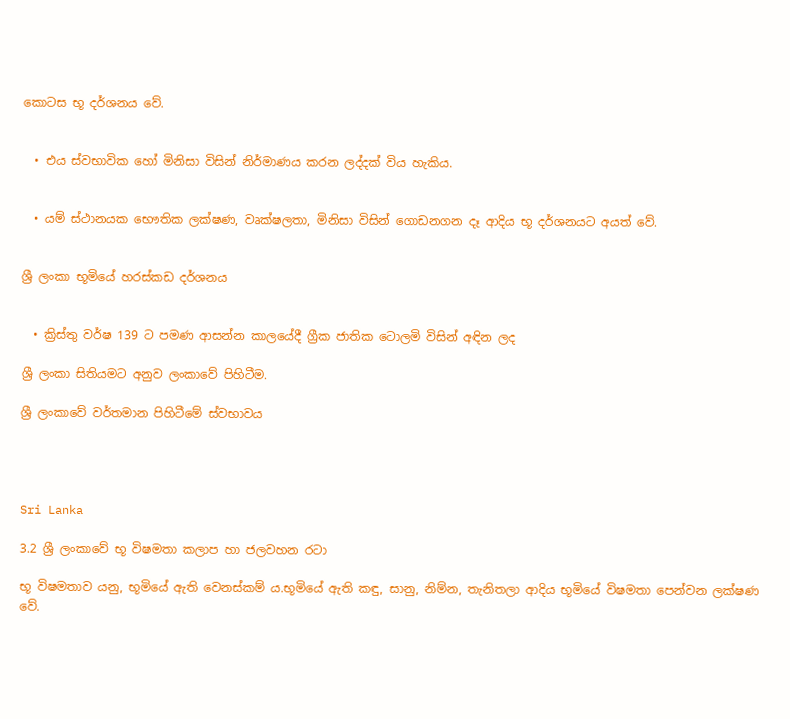කොටස භූ දර්ශනය වේ.


  • එය ස්වභාවික හෝ මිනිසා විසින් නිර්මාණය කරන ලද්දක් විය හැකිය.


  • යම් ස්ථානයක භෞතික ලක්ෂණ, වෘක්ෂලතා, මිනිසා විසින් ගොඩනගන දෑ ආදිය භූ දර්ශනයට අයත් වේ.


ශ්‍රී ලංකා භූමියේ හරස්කඩ දර්ශනය


  • ක්‍රිස්තු වර්ෂ 139 ට පමණ ආසන්න කාලයේදී ග්‍රීක ජාතික ටොලමි විසින් අඳින ලද

ශ්‍රී ලංකා සිතියමට අනුව ලංකාවේ පිහිටීම.

ශ්‍රී ලංකාවේ වර්තමාන පිහිටීමේ ස්වභාවය




Sri Lanka

3.2 ශ්‍රී ලංකාවේ භූ විෂමතා කලාප හා ජලවහන රටා

භූ විෂමතාව යනු, භූමියේ ඇති වෙනස්කම් ය.භූමියේ ඇති කඳු, සානු, නිම්න, තැනිතලා ආදිය භූමියේ විෂමතා පෙන්වන ලක්ෂණ වේ.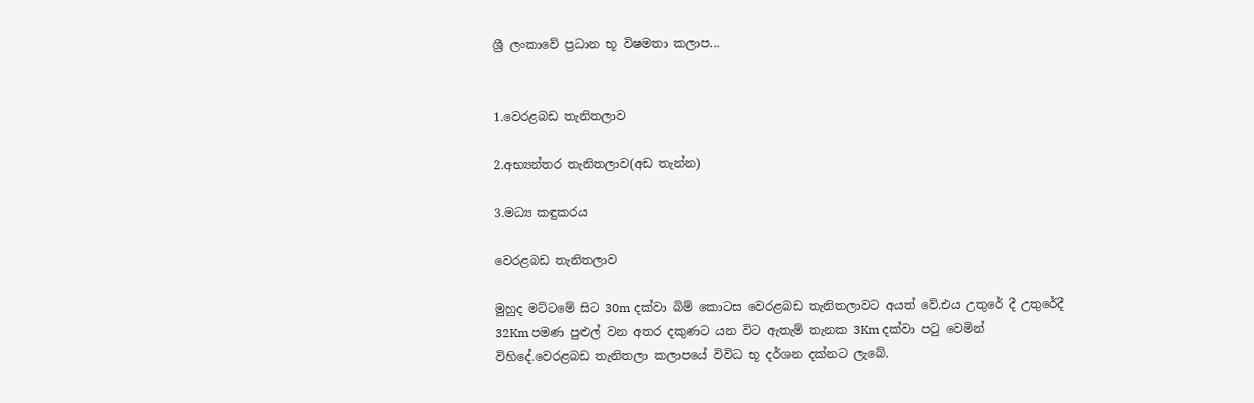ශ්‍රී ලංකාවේ ප්‍රධාන භූ විෂමතා කලාප...


1.වෙරළබඩ තැනිතලාව

2.අභ්‍යන්තර තැනිතලාව(අඩ තැන්න)

3.මධ්‍ය කඳුකරය

වෙරළබඩ තැනිතලාව

මුහුද මට්ටමේ සිට 30m දක්වා බිම් කොටස වෙරළබඩ තැනිතලාවට අයත් වේ.එය උතුරේ දී උතුරේදී 32Km පමණ පුළුල් වන අතර දකුණට යන විට ඇතැම් තැනක 3Km දක්වා පටු වෙමින් විහිදේ.වෙරළබඩ තැනිතලා කලාපයේ විවිධ භූ දර්ශන දක්නට ලැබේ.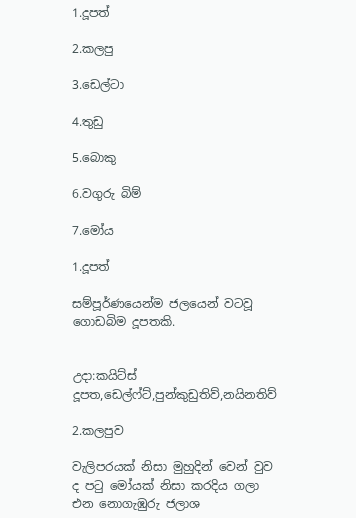1.දූපත්

2.කලපු

3.ඩෙල්ටා

4.තුඩු

5.බොකු

6.වගුරු බිම්

7.මෝය

1.දූපත්

සම්පූර්ණයෙන්ම ජලයෙන් වටවූ ගොඩබිම දූපතකි.


උදා:කයිට්ස් දූපත,ඩෙල්ෆ්ට්,පුන්කුඩුතිව්,නයිනතිව්

2.කලපුව

වැලිපරයක් නිසා මුහුදින් වෙන් වුව ද පටු මෝයක් නිසා කරදිය ගලා එන නොගැඹුරු ජලාශ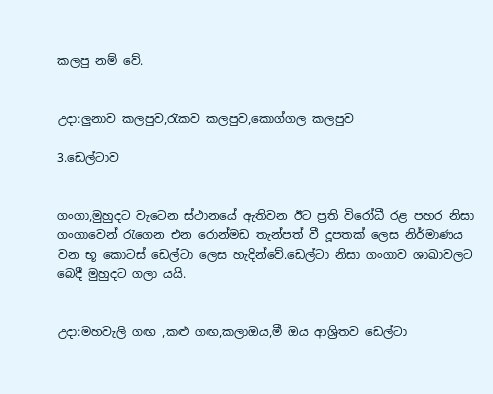කලපු නම් වේ.


උදා:ලුනාව කලපුව,රැකව කලපුව,කොග්ගල කලපුව

3.ඩෙල්ටාව


ගංගා,මුහුදට වැටෙන ස්ථානයේ ඇතිවන ඊට ප්‍රති විරෝධී රළ පහර නිසා ගංගාවෙන් රැගෙන එන රොන්මඩ තැන්පත් වී දූපතක් ලෙස නිර්මාණය වන භූ කොටස් ඩෙල්ටා ලෙස හැදින්වේ.ඩෙල්ටා නිසා ගංගාව ශාඛාවලට බෙදී මුහුදට ගලා යයි.


උදා:මහවැලි ගඟ ,කළු ගඟ,කලාඔය,මී ඔය ආශ්‍රිතව ඩෙල්ටා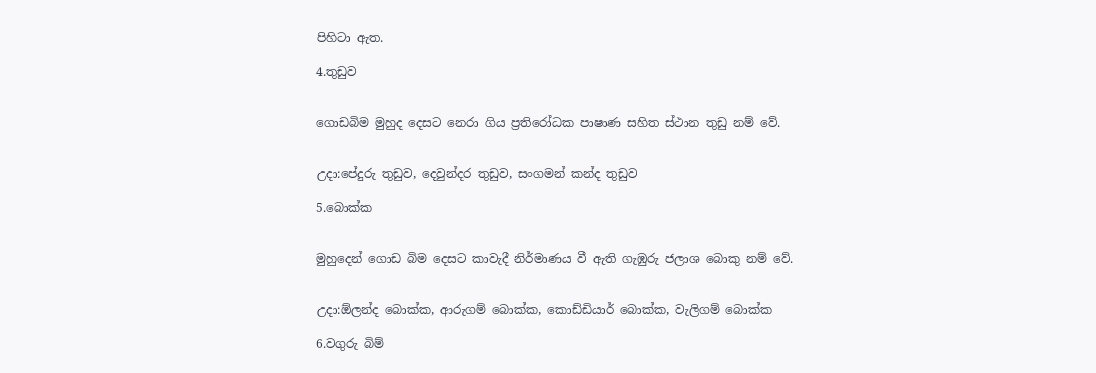පිහිටා ඇත.

4.තුඩුව


ගොඩබිම මුහුද දෙසට නෙරා ගිය ප්‍රතිරෝධක පාෂාණ සහිත ස්ථාන තුඩු නම් වේ.


උදා:පේදුරු තුඩුව, දෙවුන්දර තුඩුව, සංගමන් කන්ද තුඩුව

5.බොක්ක


මුහුදෙන් ගොඩ බිම දෙසට කාවැදී නිර්මාණය වී ඇති ගැඹුරු ජලාශ බොකු නම් වේ.


උදා:ඕලන්ද බොක්ක, ආරුගම් බොක්ක, කොඩ්ඩියාර් බොක්ක, වැලිගම් බොක්ක

6.වගුරු බිම්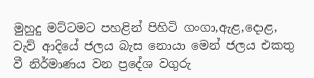මුහුදු මට්ටමට පහළින් පිහිටි ගංගා,ඇළ,දොළ, වැව් ආදියේ ජලය බැස නොයා මෙන් ජලය එකතු වී නිර්මාණය වන ප්‍රදේශ වගුරු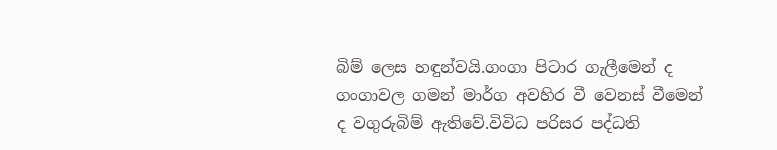බිම් ලෙස හඳුන්වයි.ගංගා පිටාර ගැලීමෙන් ද ගංගාවල ගමන් මාර්ග අවහිර වී වෙනස් වීමෙන් ද වගුරුබිම් ඇතිවේ.විවිධ පරිසර පද්ධති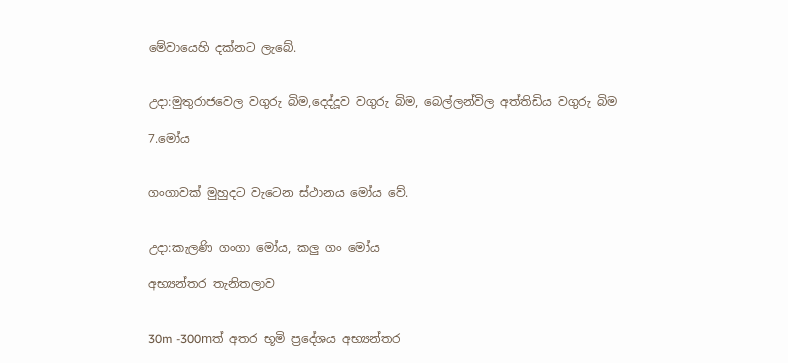මේවායෙහි දක්නට ලැබේ.


උදා:මුතුරාජවෙල වගුරු බිම,දෙද්දූව වගුරු බිම, බෙල්ලන්විල අත්තිඩිය වගුරු බිම

7.මෝය


ගංගාවක් මුහුදට වැටෙන ස්ථානය මෝය වේ.


උදා:කැලණි ගංගා මෝය, කලු ගං මෝය

අභ්‍යන්තර තැනිතලාව


30m -300mත් අතර භූමි ප්‍රදේශය අභ්‍යන්තර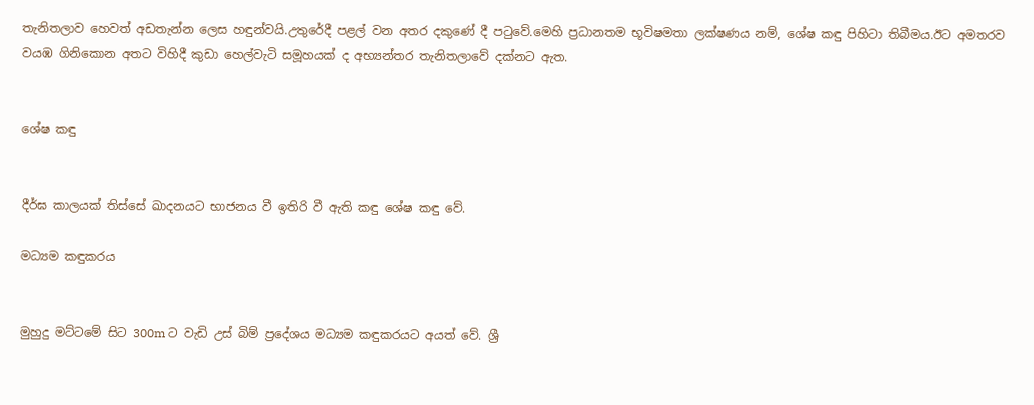තැනිතලාව හෙවත් අඩතැන්න ලෙස හඳුන්වයි.උතුරේදී පළල් වන අතර දකුණේ දී පටුවේ.මෙහි ප්‍රධානතම භූවිෂමතා ලක්ෂණය නම්, ශේෂ කඳු පිහිටා තිබීමය.ඊට අමතරව වයඹ ගිනිකොන අතට විහිදී කුඩා හෙල්වැටි සමූහයක් ද අභ්‍යන්තර තැනිතලාවේ දක්නට ඇත.


ශේෂ කඳු


දීර්ඝ කාලයක් තිස්සේ ඛාදනයට භාජනය වී ඉතිරි වී ඇති කඳු ශේෂ කඳු වේ.

මධ්‍යම කඳුකරය


මුහුදු මට්ටමේ සිට 300m ට වැඩි උස් බිම් ප්‍රදේශය මධ්‍යම කඳුකරයට අයත් වේ. ශ්‍රී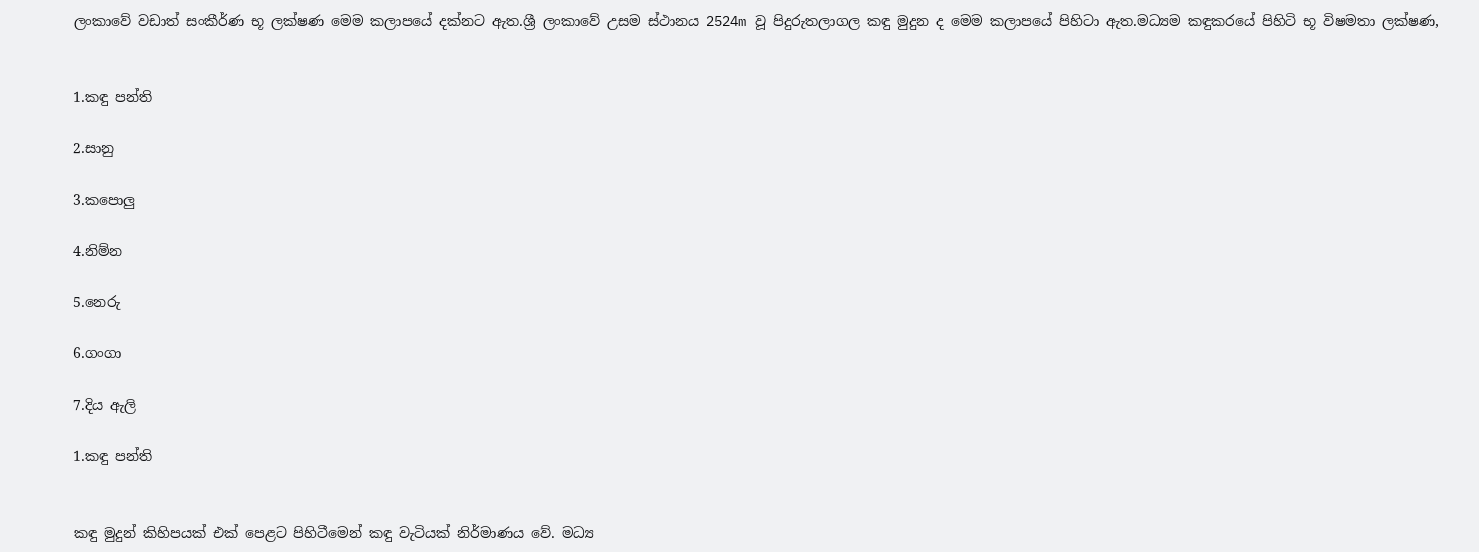ලංකාවේ වඩාත් සංකීර්ණ භූ ලක්ෂණ මෙම කලාපයේ දක්නට ඇත.ශ්‍රී ලංකාවේ උසම ස්ථානය 2524m වූ පිදුරුතලාගල කඳු මුදුන ද මෙම කලාපයේ පිහිටා ඇත.මධ්‍යම කඳුකරයේ පිහිටි භූ විෂමතා ලක්ෂණ,


1.කඳු පන්ති

2.සානු

3.කපොලු

4.නිම්න

5.නෙරු

6.ගංගා

7.දිය ඇලි

1.කඳු පන්ති


කඳු මුදුන් කිහිපයක් එක් පෙළට පිහිටීමෙන් කඳු වැටියක් නිර්මාණය වේ. මධ්‍ය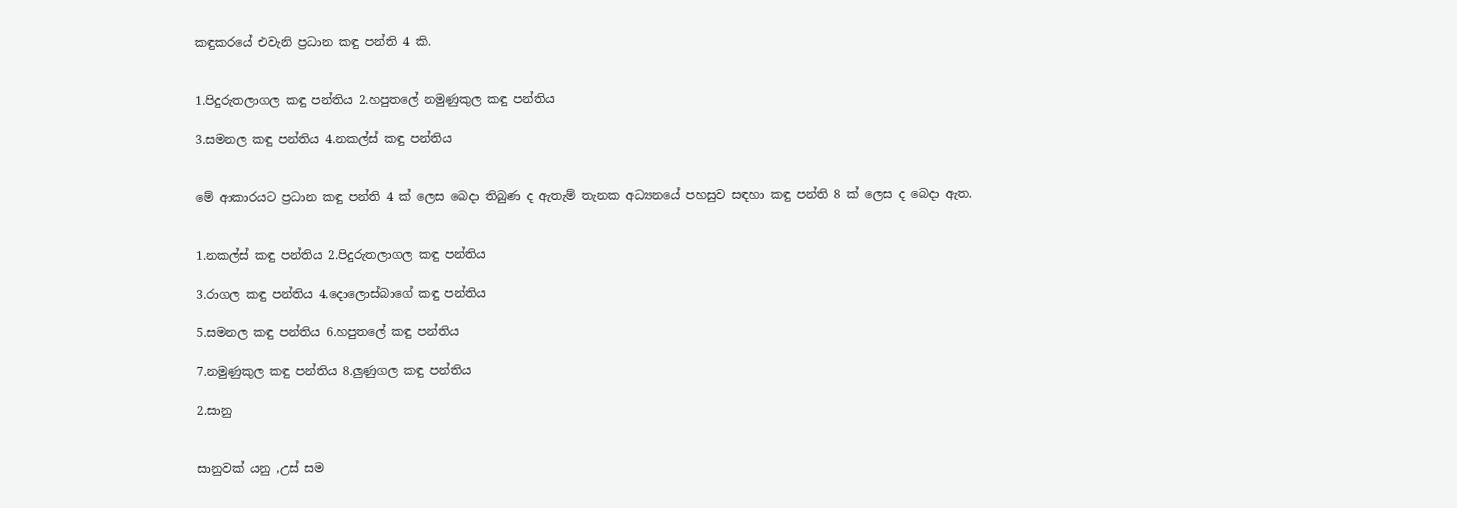කඳුකරයේ එවැනි ප්‍රධාන කඳු පන්ති 4 කි.


1.පිදුරුතලාගල කඳු පන්තිය 2.හපුතලේ නමුණුකුල කඳු පන්තිය

3.සමනල කඳු පන්තිය 4.නකල්ස් කඳු පන්තිය


මේ ආකාරයට ප්‍රධාන කඳු පන්ති 4 ක් ලෙස බෙදා තිබුණ ද ඇතැම් තැනක අධ්‍යනයේ පහසුව සඳහා කඳු පන්ති 8 ක් ලෙස ද බෙදා ඇත.


1.නකල්ස් කඳු පන්තිය 2.පිදුරුතලාගල කඳු පන්තිය

3.රාගල කඳු පන්තිය 4.දොලොස්බාගේ කඳු පන්තිය

5.සමනල කඳු පන්තිය 6.හපුතලේ කඳු පන්තිය

7.නමුණුකුල කඳු පන්තිය 8.ලුණුගල කඳු පන්තිය

2.සානු


සානුවක් යනු ,උස් සම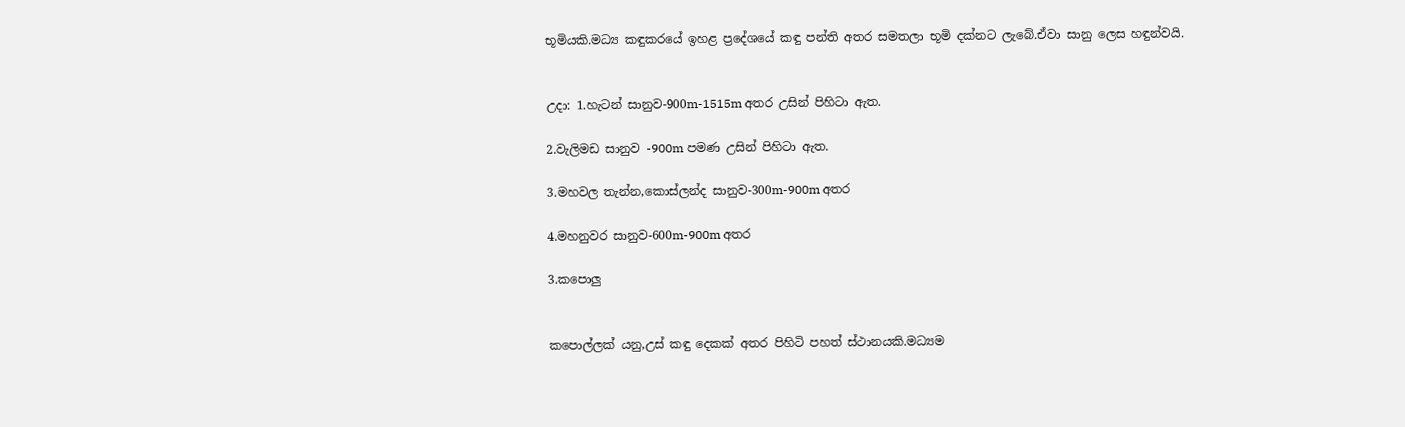භූමියකි.මධ්‍ය කඳුකරයේ ඉහළ ප්‍රදේශයේ කඳු පන්ති අතර සමතලා භූමි දක්නට ලැබේ.ඒවා සානු ලෙස හඳුන්වයි.


උදා: 1.හැටන් සානුව-900m-1515m අතර උසින් පිහිටා ඇත.

2.වැලිමඩ සානුව -900m පමණ උසින් පිහිටා ඇත.

3.මහවල තැන්න,කොස්ලන්ද සානුව-300m-900m අතර

4.මහනුවර සානුව-600m-900m අතර

3.කපොලු


කපොල්ලක් යනු,උස් කඳු දෙකක් අතර පිහිටි පහත් ස්ථානයකි.මධ්‍යම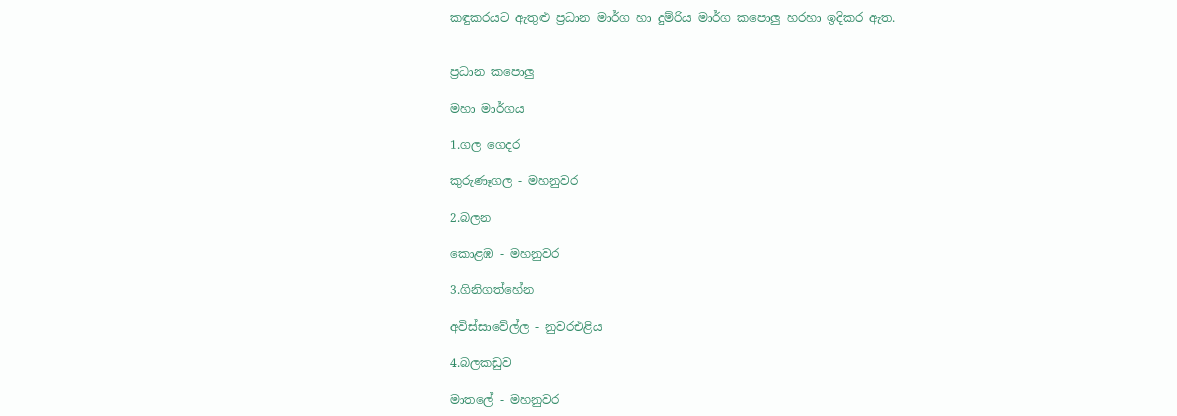කඳුකරයට ඇතුළු ප්‍රධාන මාර්ග හා දුම්රිය මාර්ග කපොලු හරහා ඉදිකර ඇත.


ප්‍රධාන කපොලු

මහා මාර්ගය

1.ගල ගෙදර

කුරුණෑගල - මහනුවර

2.බලන

කොළඹ - මහනුවර

3.ගිනිගත්හේන

අවිස්සාවේල්ල - නුවරඑළිය

4.බලකඩුව

මාතලේ - මහනුවර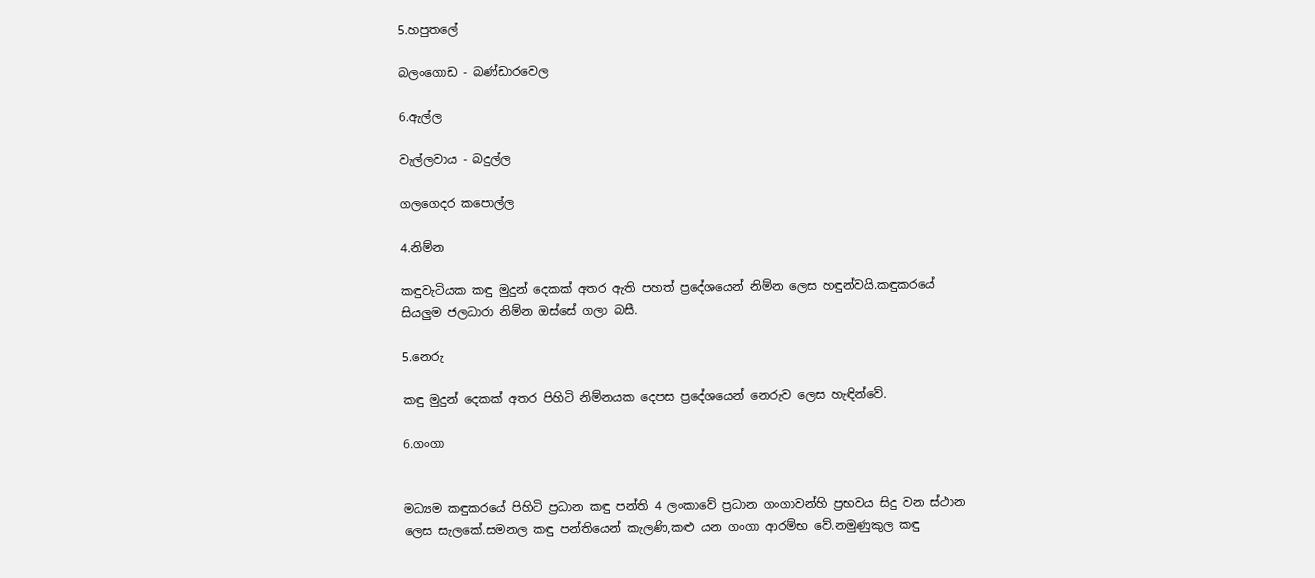5.හපුතලේ

බලංගොඩ - බණ්ඩාරවෙල

6.ඇල්ල

වැල්ලවාය - බදුල්ල

ගලගෙදර කපොල්ල

4.නිම්න

කඳුවැටියක කඳු මුදුන් දෙකක් අතර ඇති පහත් ප්‍රදේශයෙන් නිම්න ලෙස හඳුන්වයි.කඳුකරයේ සියලුම ජලධාරා නිම්න ඔස්සේ ගලා බසී.

5.නෙරු

කඳු මුදුන් දෙකක් අතර පිහිටි නිම්නයක දෙපස ප්‍රදේශයෙන් නෙරුව ලෙස හැඳින්වේ.

6.ගංගා


මධ්‍යම කඳුකරයේ පිහිටි ප්‍රධාන කඳු පන්ති 4 ලංකාවේ ප්‍රධාන ගංගාවන්හි ප්‍රභවය සිදු වන ස්ථාන ලෙස සැලකේ.සමනල කඳු පන්තියෙන් කැලණි,කළු යන ගංගා ආරම්භ වේ.නමුණුකුල කඳු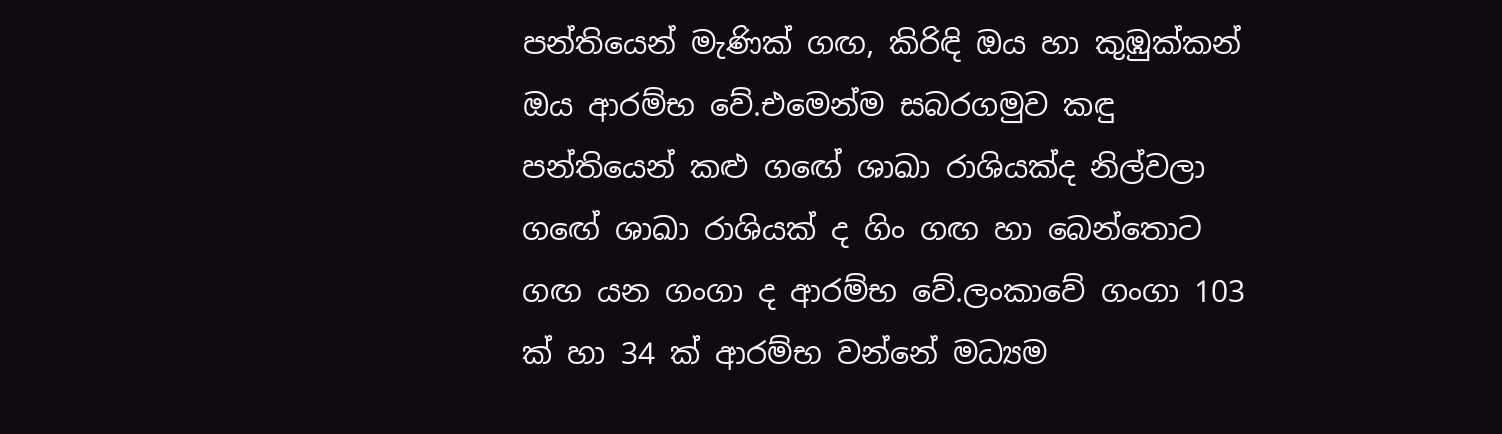පන්තියෙන් මැණික් ගඟ, කිරිඳි ඔය හා කුඹුක්කන් ඔය ආරම්භ වේ.එමෙන්ම සබරගමුව කඳු පන්තියෙන් කළු ගඟේ ශාඛා රාශියක්ද නිල්වලා ගඟේ ශාඛා රාශියක් ද ගිං ගඟ හා බෙන්තොට ගඟ යන ගංගා ද ආරම්භ වේ.ලංකාවේ ගංගා 103 ක් හා 34 ක් ආරම්භ වන්නේ මධ්‍යම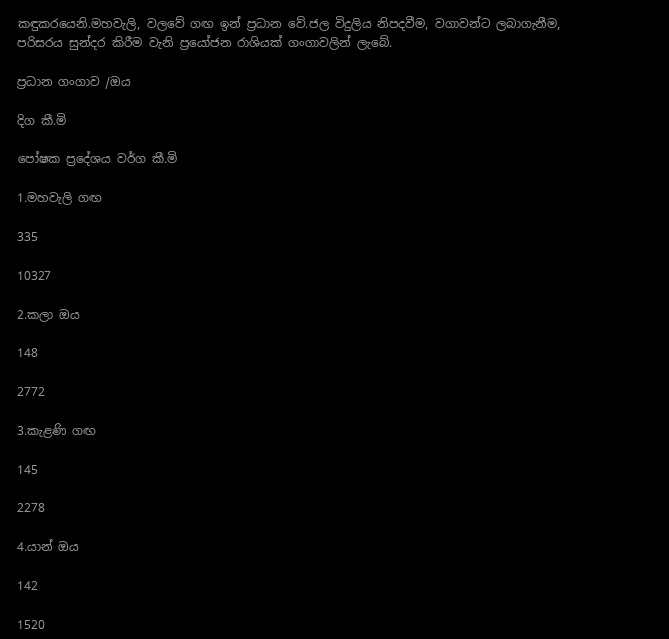කඳුකරයෙනි.මහවැලි, වලවේ ගඟ ඉන් ප්‍රධාන වේ.ජල විදුලිය නිපදවීම, වගාවන්ට ලබාගැනීම, පරිසරය සුන්දර කිරීම වැනි ප්‍රයෝජන රාශියක් ගංගාවලින් ලැබේ.

ප්‍රධාන ගංගාව /ඔය

දිග කී.මි

පෝෂක ප්‍රදේශය වර්ග කී.මි

1.මහවැලි ගඟ

335

10327

2.කලා ඔය

148

2772

3.කැළණි ගඟ

145

2278

4.යාන් ඔය

142

1520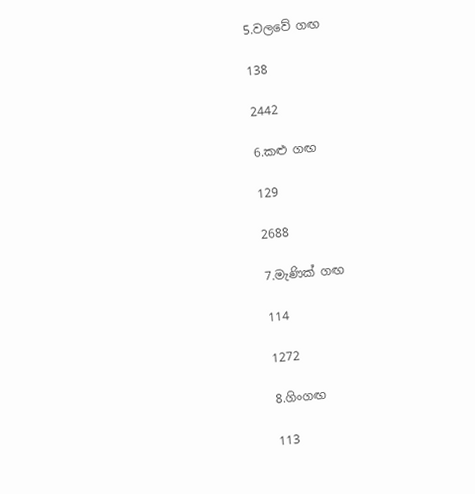5.වලවේ ගඟ

138

2442

6.කළු ගඟ

129

2688

7.මැණික් ගඟ

114

1272

8.ගිංගඟ

113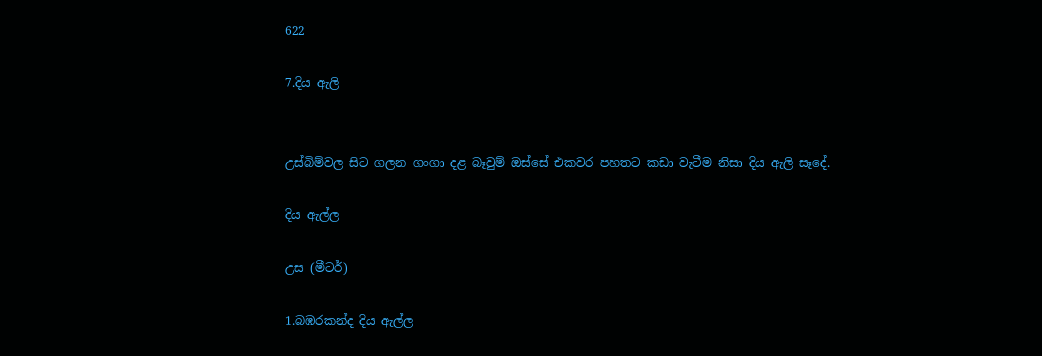622

7.දිය ඇලි


උස්බිම්වල සිට ගලන ගංගා දළ බෑවුම් ඔස්සේ එකවර පහතට කඩා වැටීම නිසා දිය ඇලි සෑදේ.

දිය ඇල්ල

උස (මීටර්)

1.බඹරකන්ද දිය ඇල්ල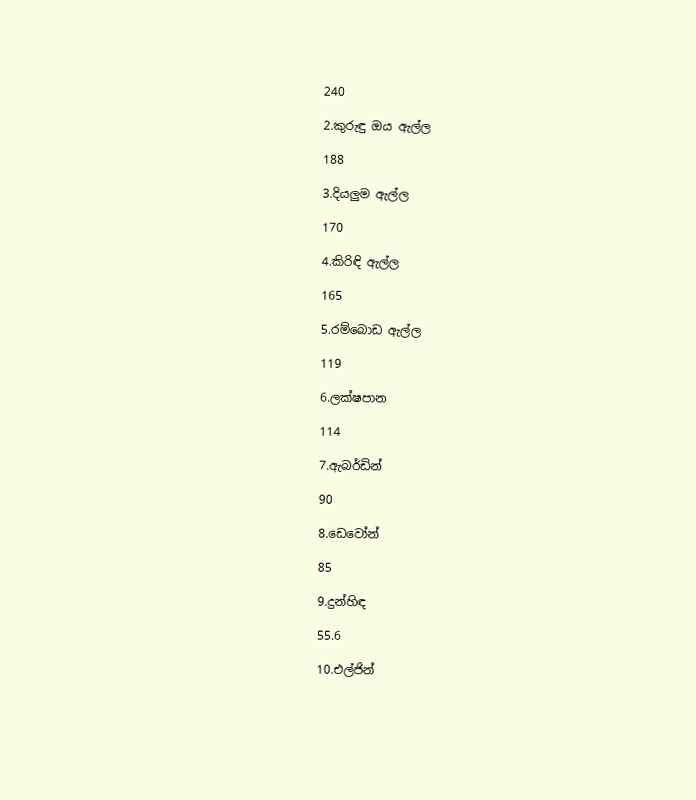240

2.කුරුඳු ඔය ඇල්ල

188

3.දියලුම ඇල්ල

170

4.කිරිඳි ඇල්ල

165

5.රම්බොඩ ඇල්ල

119

6.ලක්ෂපාන

114

7.ඇබර්ඩින්

90

8.ඩෙවෝන්

85

9.දුන්හිඳ

55.6

10.එල්ජින්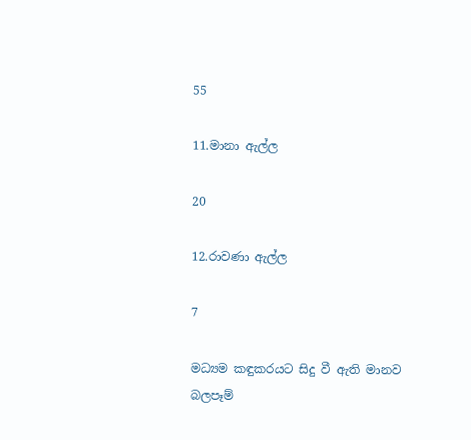55

11.මානා ඇල්ල

20

12.රාවණා ඇල්ල

7

මධ්‍යම කඳුකරයට සිදු වී ඇති මානව බලපෑම්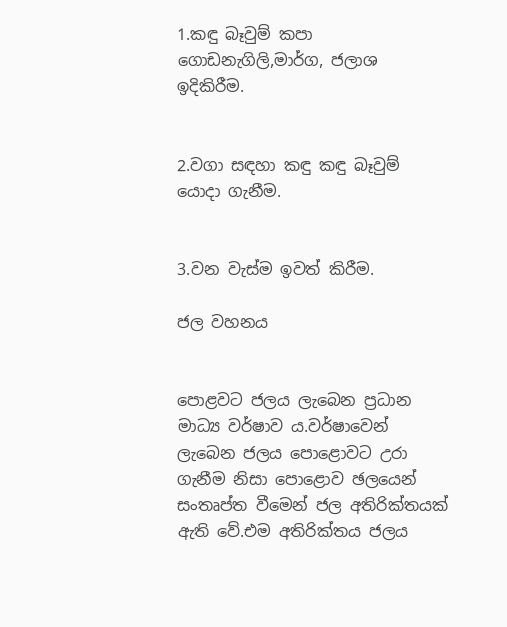1.කඳු බෑවුම් කපා ගොඩනැගිලි,මාර්ග, ජලාශ ඉදිකිරීම.


2.වගා සඳහා කඳු කඳු බෑවුම් යොදා ගැනීම.


3.වන වැස්ම ඉවත් කිරීම.

ජල වහනය


පොළවට ජලය ලැබෙන ප්‍රධාන මාධ්‍ය වර්ෂාව ය.වර්ෂාවෙන් ලැබෙන ජලය පොළොවට උරා ගැනීම නිසා පොළොව ඡලයෙන් සංතෘප්ත වීමෙන් ජල අතිරික්තයක් ඇති වේ.එම අතිරික්තය ජලය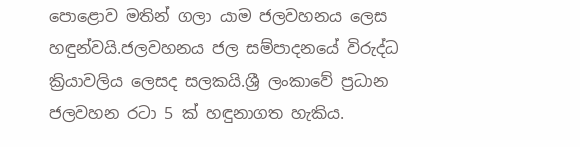පොළොව මතින් ගලා යාම ජලවහනය ලෙස හඳුන්වයි.ජලවහනය ජල සම්පාදනයේ විරුද්ධ ක්‍රියාවලිය ලෙසද සලකයි.ශ්‍රී ලංකාවේ ප්‍රධාන ජලවහන රටා 5 ක් හඳුනාගත හැකිය.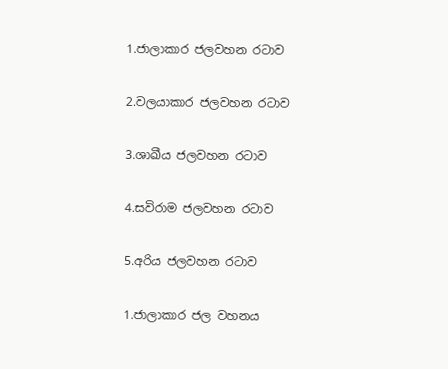1.ජාලාකාර ජලවහන රටාව

2.වලයාකාර ජලවහන රටාව

3.ශාඛීය ජලවහන රටාව

4.සවිරාම ජලවහන රටාව

5.අරිය ජලවහන රටාව

1.ජාලාකාර ජල වහනය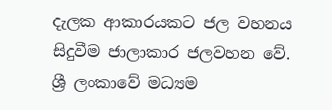දැලක ආකාරයකට ජල වහනය සිදුවීම ජාලාකාර ජලවහන වේ. ශ්‍රී ලංකාවේ මධ්‍යම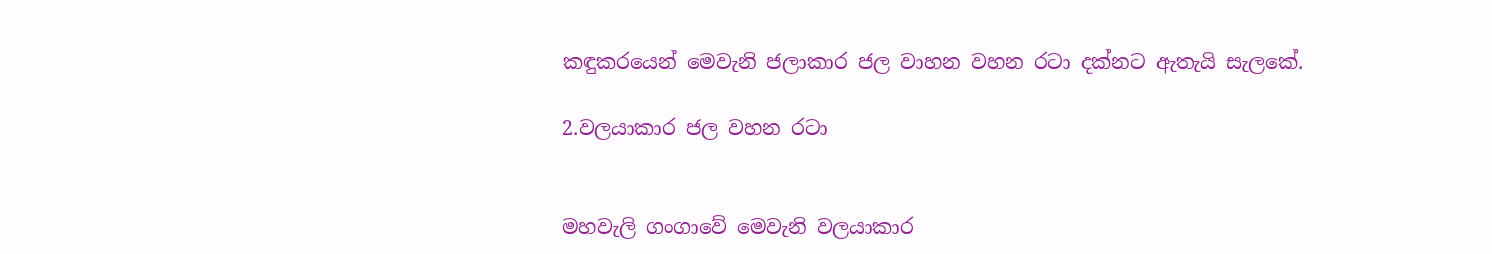කඳුකරයෙන් මෙවැනි ජලාකාර ජල වාහන වහන රටා දක්නට ඇතැයි සැලකේ.

2.වලයාකාර ජල වහන රටා


මහවැලි ගංගාවේ මෙවැනි වලයාකාර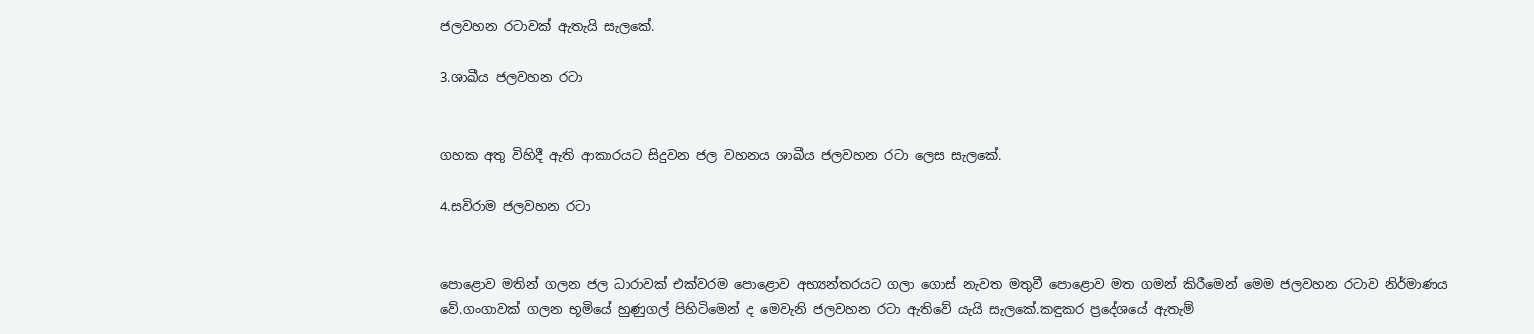ජලවහන රටාවක් ඇතැයි සැලකේ.

3.ශාඛීය ජලවහන රටා


ගහක අතු විහිදී ඇති ආකාරයට සිදුවන ජල වහනය ශාඛීය ජලවහන රටා ලෙස සැලකේ.

4.සවිරාම ජලවහන රටා


පොළොව මතින් ගලන ජල ධාරාවක් එක්වරම පොළොව අභ්‍යන්තරයට ගලා ගොස් නැවත මතුවී පොළොව මත ගමන් කිරීමෙන් මෙම ජලවහන රටාව නිර්මාණය වේ.ගංගාවක් ගලන භූමියේ හුණුගල් පිහිටිමෙන් ද මෙවැනි ජලවහන රටා ඇතිවේ යැයි සැලකේ.කඳුකර ප්‍රදේශයේ ඇතැම්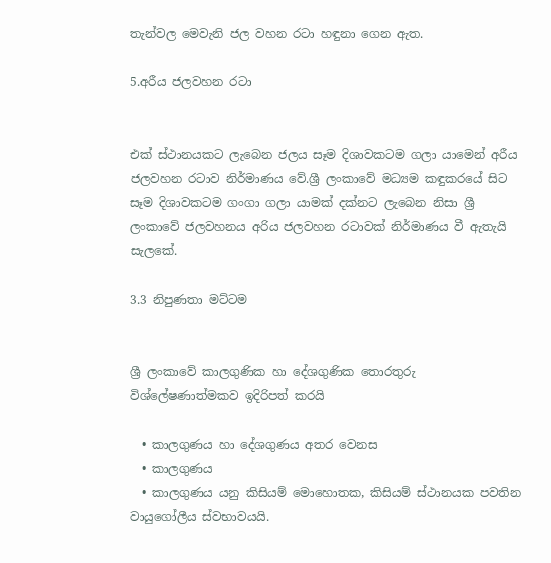තැන්වල මෙවැනි ජල වහන රටා හඳුනා ගෙන ඇත.

5.අරීය ජලවහන රටා


එක් ස්ථානයකට ලැබෙන ජලය සෑම දිශාවකටම ගලා යාමෙන් අරීය ජලවහන රටාව නිර්මාණය වේ.ශ්‍රී ලංකාවේ මධ්‍යම කඳුකරයේ සිට සෑම දිශාවකටම ගංගා ගලා යාමක් දක්නට ලැබෙන නිසා ශ්‍රී ලංකාවේ ජලවහනය අරිය ජලවහන රටාවක් නිර්මාණය වී ඇතැයි සැලකේ.

3.3 නිපුණතා මට්ටම


ශ්‍රී ලංකාවේ කාලගුණික හා දේශගුණික තොරතුරු විශ්ලේෂණාත්මකව ඉදිරිපත් කරයි

  • කාලගුණය හා දේශගුණය අතර වෙනස
  • කාලගුණය
  • කාලගුණය යනු කිසියම් මොහොතක, කිසියම් ස්ථානයක පවතින වායුගෝලීය ස්වභාවයයි.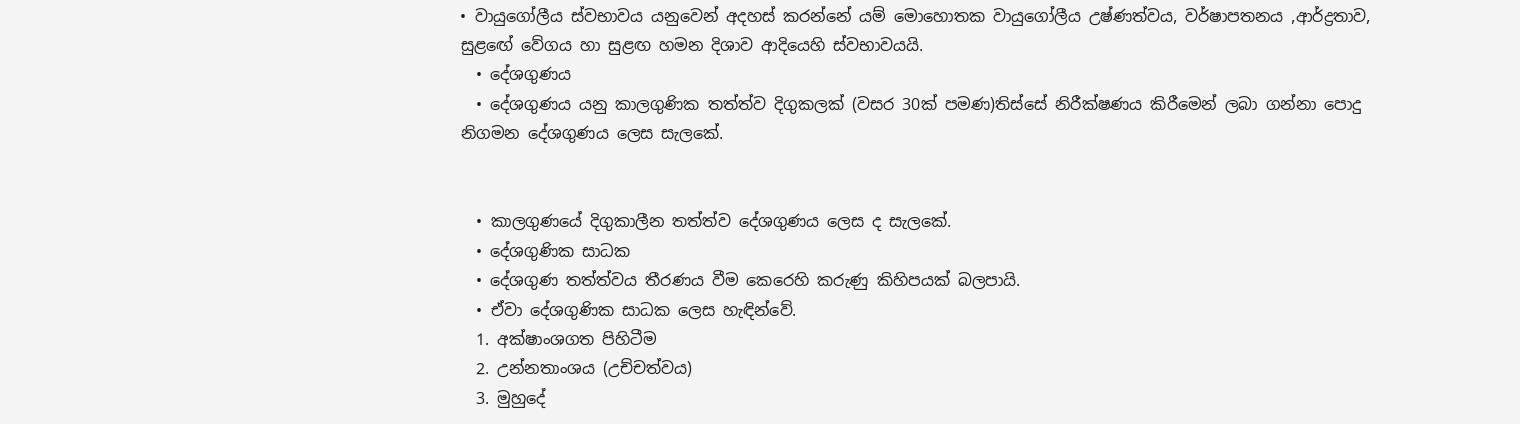• වායුගෝලීය ස්වභාවය යනුවෙන් අදහස් කරන්නේ යම් මොහොතක වායුගෝලීය උෂ්ණත්වය, වර්ෂාපතනය ,ආර්ද්‍රතාව, සුළඟේ වේගය හා සුළඟ හමන දිශාව ආදියෙහි ස්වභාවයයි.
  • දේශගුණය
  • දේශගුණය යනු කාලගුණික තත්ත්ව දිගුකලක් (වසර 30ක් පමණ)තිස්සේ නිරීක්ෂණය කිරීමෙන් ලබා ගන්නා පොදු නිගමන දේශගුණය ලෙස සැලකේ.


  • කාලගුණයේ දිගුකාලීන තත්ත්ව දේශගුණය ලෙස ද සැලකේ.
  • දේශගුණික සාධක
  • දේශගුණ තත්ත්වය තීරණය වීම කෙරෙහි කරුණු කිහිපයක් බලපායි.
  • ඒවා දේශගුණික සාධක ලෙස හැඳින්වේ.
  1. අක්ෂාංශගත පිහිටීම
  2. උන්නතාංශය (උච්චත්වය)
  3. මුහුදේ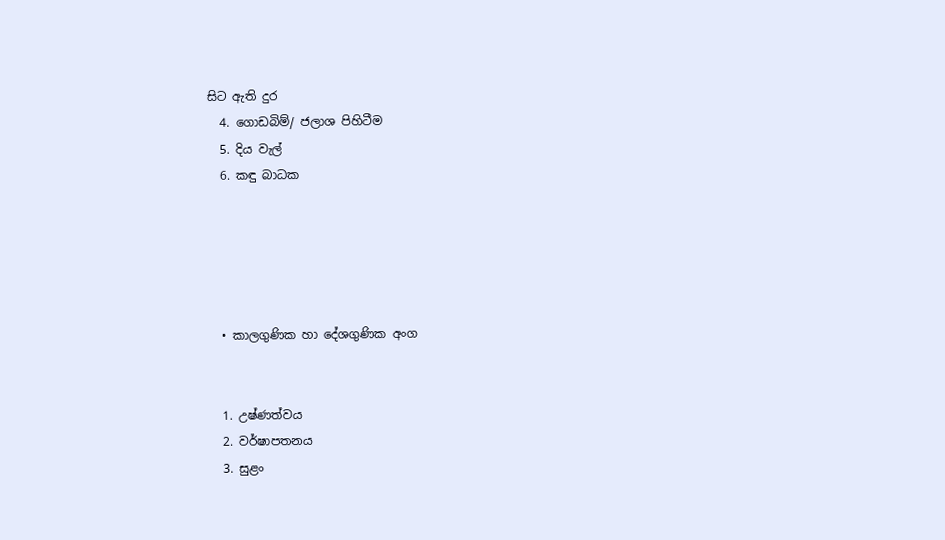සිට ඇති දුර
  4. ගොඩබිම්/ ජලාශ පිහිටීම
  5. දිය වැල්
  6. කඳු බාධක





  • කාලගුණික හා දේශගුණික අංග


  1. උෂ්ණත්වය
  2. වර්ෂාපතනය
  3. සුළං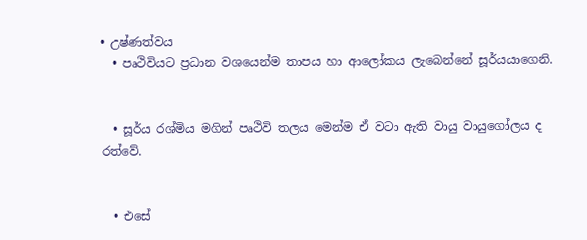• උෂ්ණත්වය
  • පෘථිවියට ප්‍රධාන වශයෙන්ම තාපය හා ආලෝකය ලැබෙන්නේ සූර්යයාගෙනි.


  • සූර්ය රශ්මිය මගින් පෘථිවි තලය මෙන්ම ඒ වටා ඇති වායු වායුගෝලය ද රත්වේ.


  • එසේ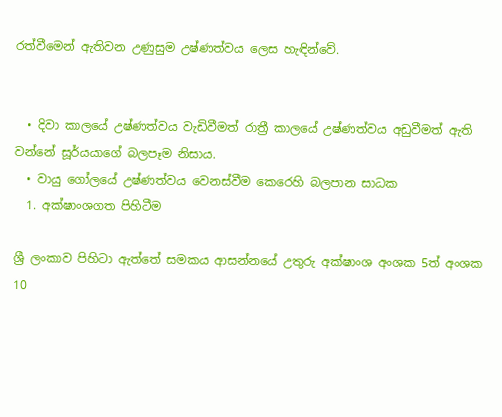රත්වීමෙන් ඇතිවන උණුසුම උෂ්ණත්වය ලෙස හැඳින්වේ.


  • දිවා කාලයේ උෂ්ණත්වය වැඩිවීමත් රාත්‍රී කාලයේ උෂ්ණත්වය අඩුවීමත් ඇති වන්නේ සූර්යයාගේ බලපෑම නිසාය.
  • වායු ගෝලයේ උෂ්ණත්වය වෙනස්වීම කෙරෙහි බලපාන සාධක
  1. අක්ෂාංශගත පිහිටීම

ශ්‍රී ලංකාව පිහිටා ඇත්තේ සමකය ආසන්නයේ උතුරු අක්ෂාංශ අංශක 5ත් අංශක 10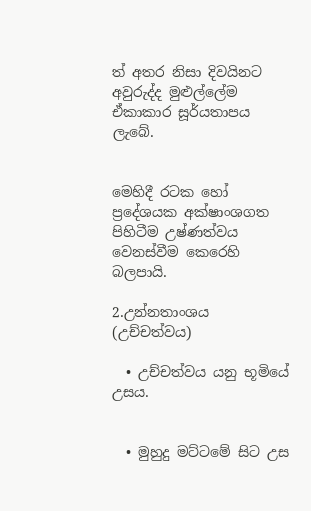ත් අතර නිසා දිවයිනට අවුරුද්ද මුළුල්ලේම ඒකාකාර සූර්යතාපය ලැබේ.


මෙහිදී රටක හෝ ප්‍රදේශයක අක්ෂාංශගත පිහිටීම උෂ්ණත්වය වෙනස්වීම කෙරෙහි බලපායි.

2.උන්නතාංශය (උච්චත්වය)

  • උච්චත්වය යනු භූමියේ උසය.


  • මුහුදු මට්ටමේ සිට උස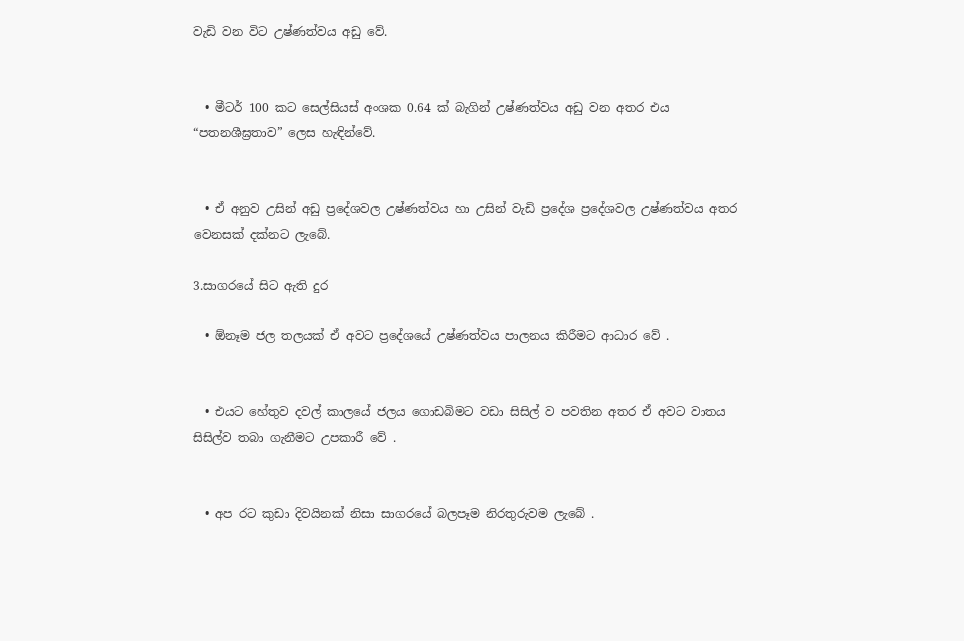වැඩි වන විට උෂ්ණත්වය අඩු වේ.


  • මීටර් 100 කට සෙල්සියස් අංශක 0.64 ක් බැගින් උෂ්ණත්වය අඩු වන අතර එය “පතනශීඝ්‍රතාව” ලෙස හැඳින්වේ.


  • ඒ අනුව උසින් අඩු ප්‍රදේශවල උෂ්ණත්වය හා උසින් වැඩි ප්‍රදේශ ප්‍රදේශවල උෂ්ණත්වය අතර වෙනසක් දක්නට ලැබේ.

3.සාගරයේ සිට ඇති දුර

  • ඕනෑම ජල තලයක් ඒ අවට ප්‍රදේශයේ උෂ්ණත්වය පාලනය කිරීමට ආධාර වේ .


  • එයට හේතුව දවල් කාලයේ ජලය ගොඩබිමට වඩා සිසිල් ව පවතින අතර ඒ අවට වාතය සිසිල්ව තබා ගැනීමට උපකාරී වේ .


  • අප රට කුඩා දිවයිනක් නිසා සාගරයේ බලපෑම නිරතුරුවම ලැබේ .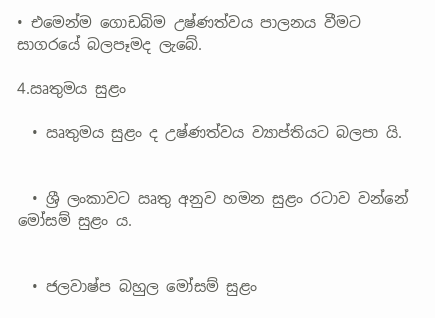• එමෙන්ම ගොඩබිම උෂ්ණත්වය පාලනය වීමට සාගරයේ බලපෑමද ලැබේ.

4.ඍතුමය සුළං

  • ඍතුමය සුළං ද උෂ්ණත්වය ව්‍යාප්තියට බලපා යි.


  • ශ්‍රී ලංකාවට ඍතු අනුව හමන සුළං රටාව වන්නේ මෝසම් සුළං ය.


  • ජලවාෂ්ප බහුල මෝසම් සුළං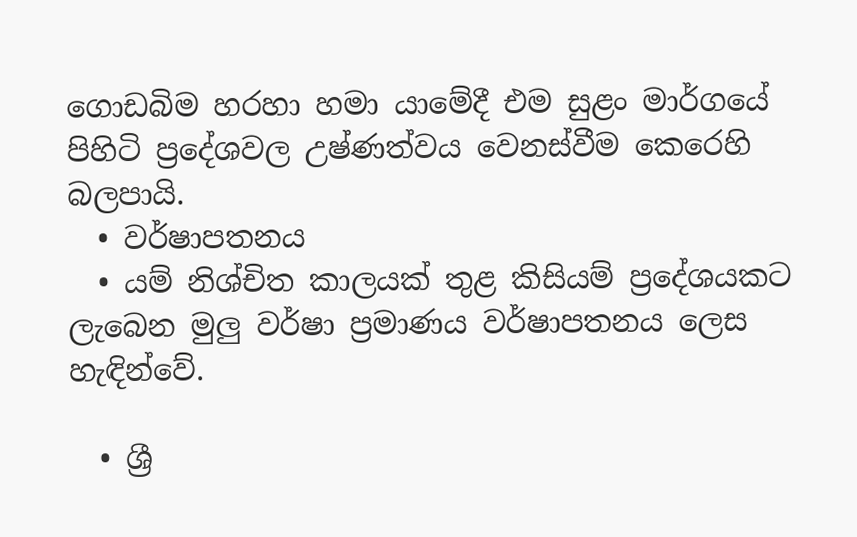ගොඩබිම හරහා හමා යාමේදී එම සුළං මාර්ගයේ පිහිටි ප්‍රදේශවල උෂ්ණත්වය වෙනස්වීම කෙරෙහි බලපායි.
  • වර්ෂාපතනය
  • යම් නිශ්චිත කාලයක් තුළ කිසියම් ප්‍රදේශයකට ලැබෙන මුලු වර්ෂා ප්‍රමාණය වර්ෂාපතනය ලෙස හැඳින්වේ.

  • ශ්‍රී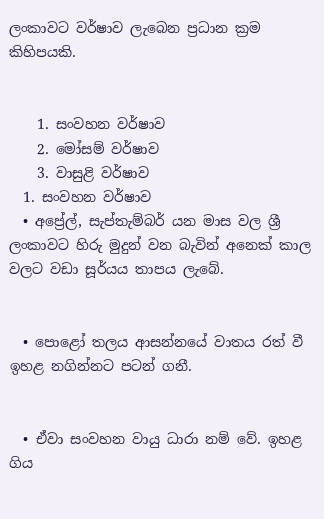ලංකාවට වර්ෂාව ලැබෙන ප්‍රධාන ක්‍රම කිහිපයකි.


    1. සංවහන වර්ෂාව
    2. මෝසම් වර්ෂාව
    3. වාසුළි වර්ෂාව
  1. සංවහන වර්ෂාව
  • අප්‍රේල්, සැප්තැම්බර් යන මාස වල ශ්‍රී ලංකාවට හිරු මුදුන් වන බැවින් අනෙක් කාල වලට වඩා සූර්යය තාපය ලැබේ.


  • පොළෝ තලය ආසන්නයේ වාතය රත් වී ඉහළ නගින්නට පටන් ගනී.


  • ඒවා සංවහන වායු ධාරා නම් වේ. ඉහළ ගිය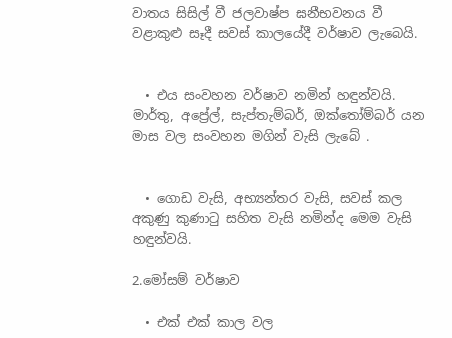වාතය සිසිල් වී ජලවාෂ්ප ඝනීභවනය වී වළාකුළු සෑදී සවස් කාලයේදී වර්ෂාව ලැබෙයි.


  • එය සංවහන වර්ෂාව නමින් හඳුන්වයි. මාර්තු, අප්‍රේල්, සැප්තැම්බර්, ඔක්තෝම්බර් යන මාස වල සංවහන මගින් වැසි ලැබේ .


  • ගොඩ වැසි, අභ්‍යන්තර වැසි, සවස් කල අකුණු කුණාටු සහිත වැසි නමින්ද මෙම වැසි හඳුන්වයි.

2.මෝසම් වර්ෂාව

  • එක් එක් කාල වල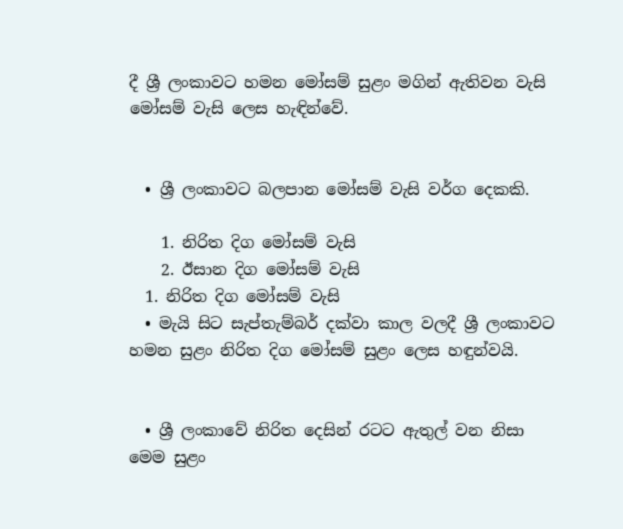දී ශ්‍රී ලංකාවට හමන මෝසම් සුළං මගින් ඇතිවන වැසි මෝසම් වැසි ලෙස හැඳින්වේ.


  • ශ්‍රී ලංකාවට බලපාන මෝසම් වැසි වර්ග දෙකකි.

    1. නිරිත දිග මෝසම් වැසි
    2. ඊසාන දිග මෝසම් වැසි
  1. නිරිත දිග මෝසම් වැසි
  • මැයි සිට සැප්තැම්බර් දක්වා කාල වලදී ශ්‍රී ලංකාවට හමන සුළං නිරිත දිග මෝසම් සුළං ලෙස හඳුන්වයි.


  • ශ්‍රී ලංකාවේ නිරිත දෙසින් රටට ඇතුල් වන නිසා මෙම සුළං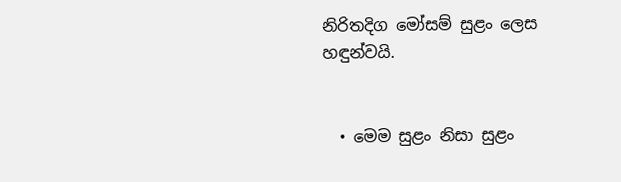නිරිතදිග මෝසම් සුළං ලෙස හඳුන්වයි.


  • මෙම සුළං නිසා සුළං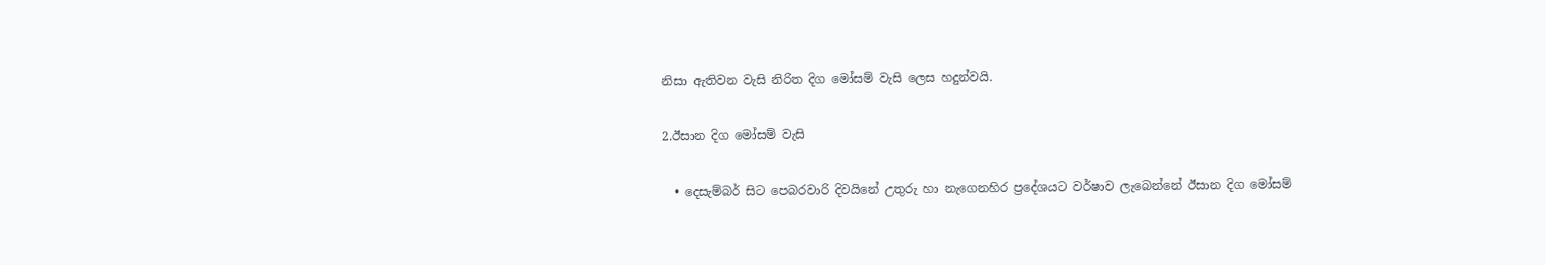නිසා ඇතිවන වැසි නිරිත දිග මෝසම් වැසි ලෙස හදුන්වයි.

2.ඊසාන දිග මෝසම් වැසි

  • දෙසැම්බර් සිට පෙබරවාරි දිවයිනේ උතුරු හා නැගෙනහිර ප්‍රදේශයට වර්ෂාව ලැබෙන්නේ ඊසාන දිග මෝසම්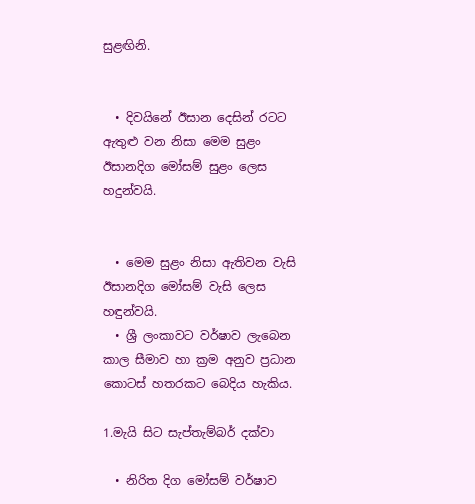සුළඟිනි.


  • දිවයිනේ ඊසාන දෙසින් රටට ඇතුළු වන නිසා මෙම සුළං ඊසානදිග මෝසම් සුළං ලෙස හදුන්වයි.


  • මෙම සුළං නිසා ඇතිවන වැසි ඊසානදිග මෝසම් වැසි ලෙස හඳුන්වයි.
  • ශ්‍රී ලංකාවට වර්ෂාව ලැබෙන කාල සීමාව හා ක්‍රම අනුව ප්‍රධාන කොටස් හතරකට බෙදිය හැකිය.

1.මැයි සිට සැප්තැම්බර් දක්වා

  • නිරිත දිග මෝසම් වර්ෂාව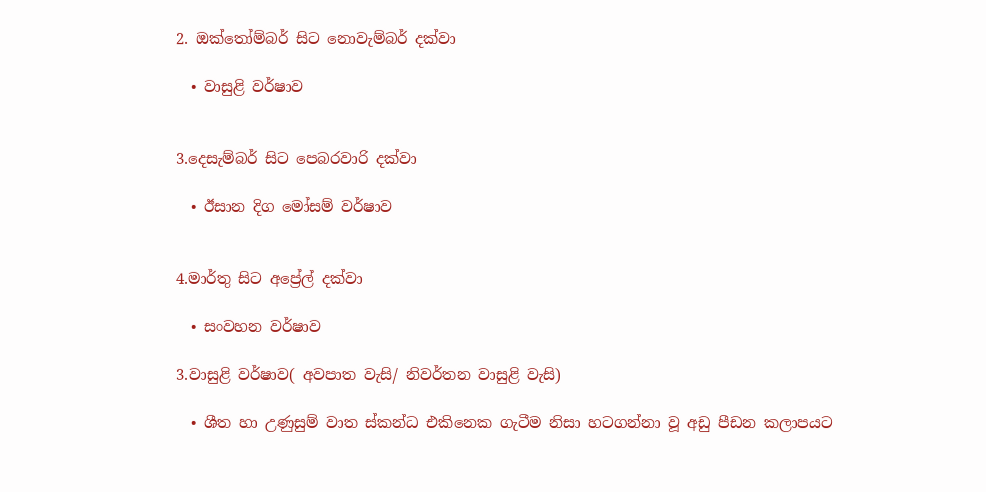2. ඔක්තෝම්බර් සිට නොවැම්බර් දක්වා

  • වාසුළි වර්ෂාව


3.දෙසැම්බර් සිට පෙබරවාරි දක්වා

  • ඊසාන දිග මෝසම් වර්ෂාව


4.මාර්තු සිට අප්‍රේල් දක්වා

  • සංවහන වර්ෂාව

3.වාසුළි වර්ෂාව( අවපාත වැසි/ නිවර්තන වාසුළි වැසි)

  • ශීත හා උණුසුම් වාත ස්කන්ධ එකිනෙක ගැටීම නිසා හටගන්නා වූ අඩු පීඩන කලාපයට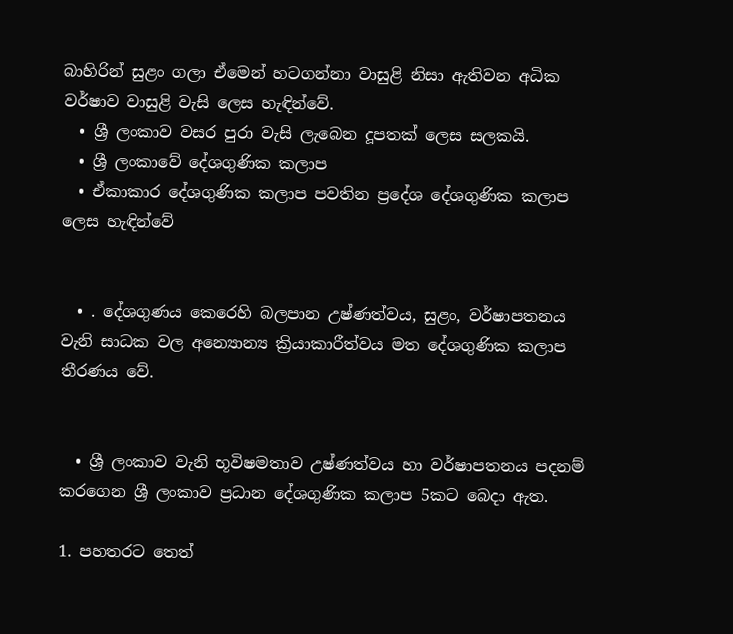බාහිරින් සුළං ගලා ඒමෙන් හටගන්නා වාසුළි නිසා ඇතිවන අධික වර්ෂාව වාසුළි වැසි ලෙස හැඳින්වේ.
  • ශ්‍රී ලංකාව වසර පුරා වැසි ලැබෙන දූපතක් ලෙස සලකයි.
  • ශ්‍රී ලංකාවේ දේශගුණික කලාප
  • ඒකාකාර දේශගුණික කලාප පවතින ප්‍රදේශ දේශගුණික කලාප ලෙස හැඳින්වේ


  • . දේශගුණය කෙරෙහි බලපාන උෂ්ණත්වය, සුළං, වර්ෂාපතනය වැනි සාධක වල අන්‍යොන්‍ය ක්‍රියාකාරීත්වය මත දේශගුණික කලාප තීරණය වේ.


  • ශ්‍රී ලංකාව වැනි භූවිෂමතාව උෂ්ණත්වය හා වර්ෂාපතනය පදනම් කරගෙන ශ්‍රී ලංකාව ප්‍රධාන දේශගුණික කලාප 5කට බෙදා ඇත.

1. පහතරට තෙත්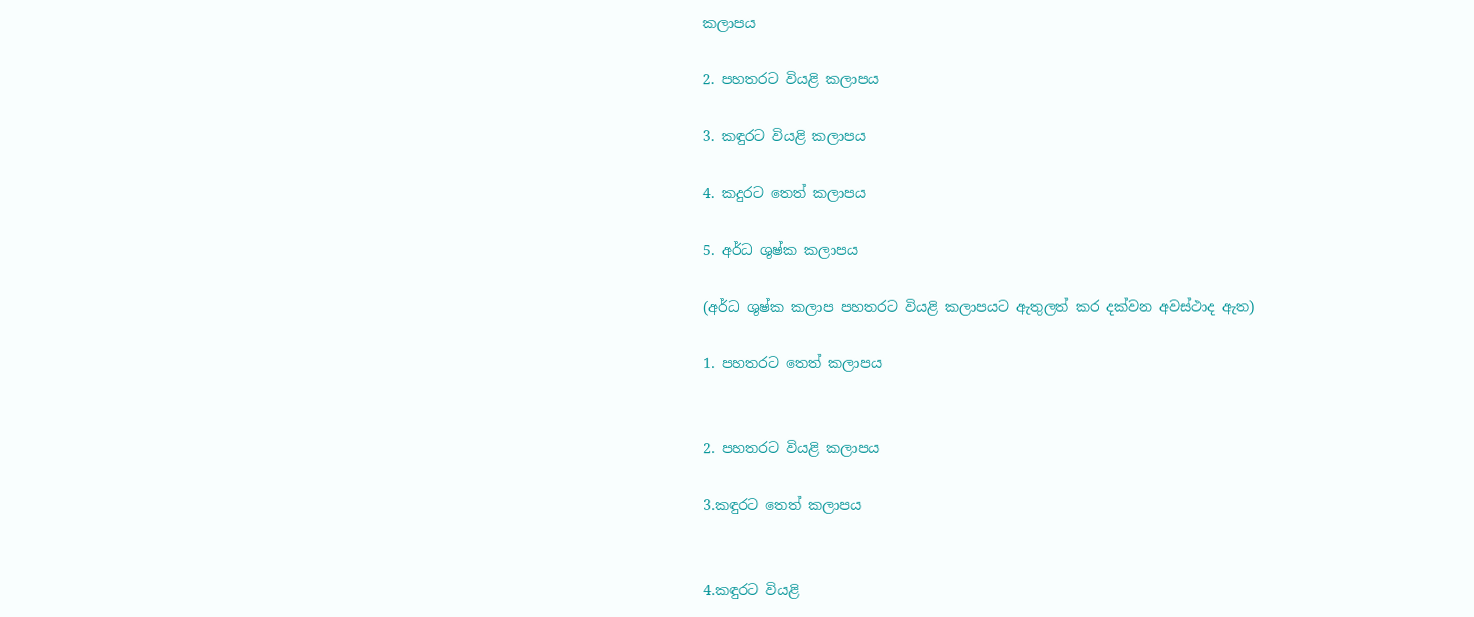කලාපය

2. පහතරට වියළි කලාපය

3. කඳුරට වියළි කලාපය

4. කදුරට තෙත් කලාපය

5. අර්ධ ශුෂ්ක කලාපය

(අර්ධ ශුෂ්ක කලාප පහතරට වියළි කලාපයට ඇතුලත් කර දක්වන අවස්ථාද ඇත)

1. පහතරට තෙත් කලාපය


2. පහතරට වියළි කලාපය

3.කඳුරට තෙත් කලාපය


4.කඳුරට වියළි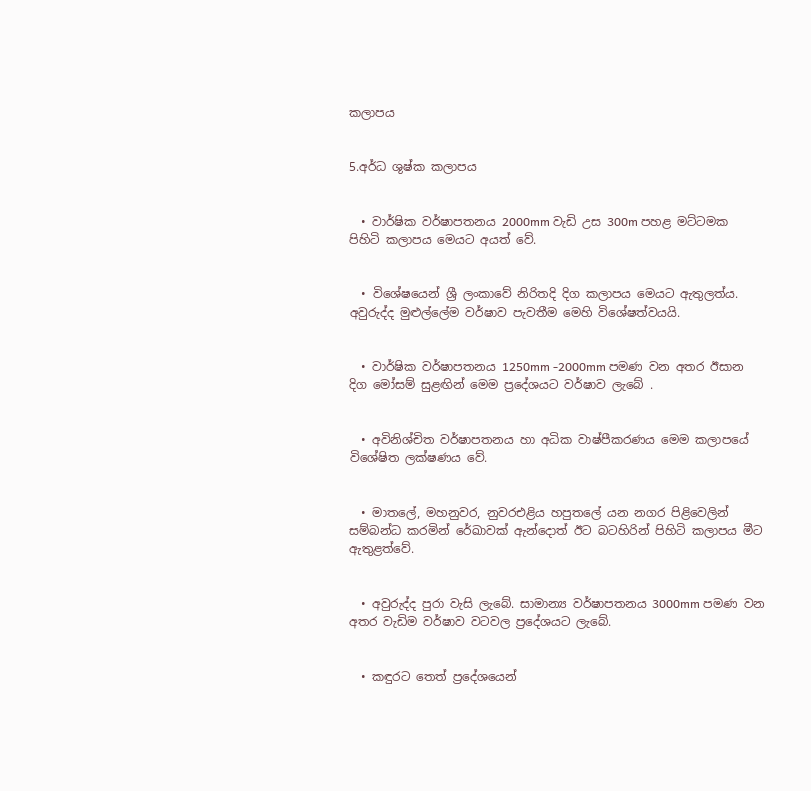කලාපය


5.අර්ධ ශුෂ්ක කලාපය


  • වාර්ෂික වර්ෂාපතනය 2000mm වැඩි උස 300m පහළ මට්ටමක පිහිටි කලාපය මෙයට අයත් වේ.


  • විශේෂයෙන් ශ්‍රී ලංකාවේ නිරිතදි දිග කලාපය මෙයට ඇතුලත්ය. අවුරුද්ද මුළුල්ලේම වර්ෂාව පැවතීම මෙහි විශේෂත්වයයි.


  • වාර්ෂික වර්ෂාපතනය 1250mm -2000mm පමණ වන අතර ඊසාන දිග මෝසම් සුළඟින් මෙම ප්‍රදේශයට වර්ෂාව ලැබේ .


  • අවිනිශ්චිත වර්ෂාපතනය හා අධික වාෂ්පීකරණය මෙම කලාපයේ විශේෂිත ලක්ෂණය වේ.


  • මාතලේ, මහනුවර, නුවරඑළිය හපුතලේ යන නගර පිළිවෙලින් සම්බන්ධ කරමින් රේඛාවක් ඇන්දොත් ඊට බටහිරින් පිහිටි කලාපය මීට ඇතුළත්වේ.


  • අවුරුද්ද පුරා වැසි ලැබේ. සාමාන්‍ය වර්ෂාපතනය 3000mm පමණ වන අතර වැඩිම වර්ෂාව වටවල ප්‍රදේශයට ලැබේ.


  • කඳුරට තෙත් ප්‍රදේශයෙන්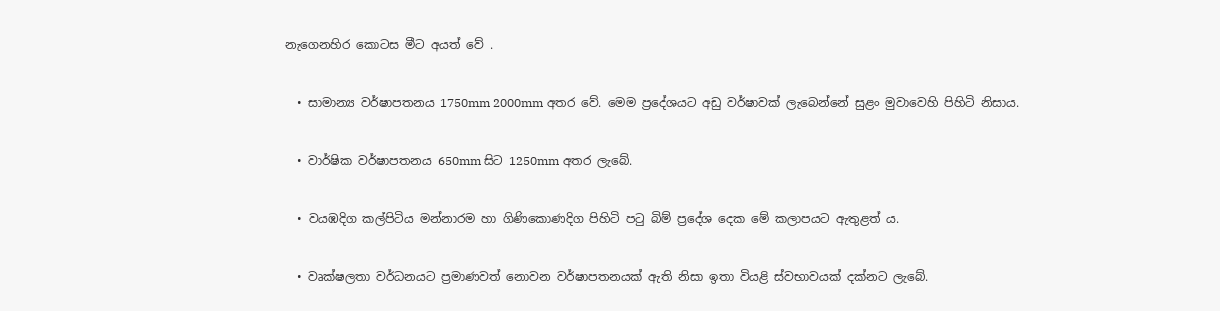නැගෙනහිර කොටස මීට අයත් වේ .


  • සාමාන්‍ය වර්ෂාපතනය 1750mm 2000mm අතර වේ. මෙම ප්‍රදේශයට අඩු වර්ෂාවක් ලැබෙන්නේ සුළං මුවාවෙහි පිහිටි නිසාය.


  • වාර්ෂික වර්ෂාපතනය 650mm සිට 1250mm අතර ලැබේ.


  • වයඹදිග කල්පිටිය මන්නාරම හා ගිණිකොණදිග පිහිටි පටු බිම් ප්‍රදේශ දෙක මේ කලාපයට ඇතුළත් ය.


  • වෘක්ෂලතා වර්ධනයට ප්‍රමාණවත් නොවන වර්ෂාපතනයක් ඇති නිසා ඉතා වියළි ස්වභාවයක් දක්නට ලැබේ.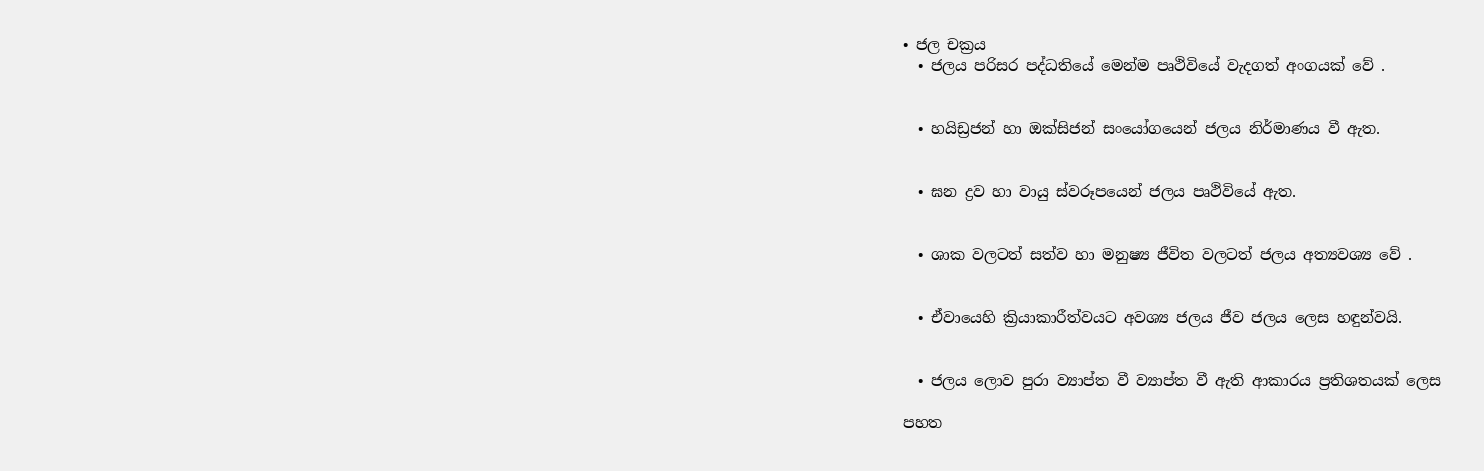• ජල චක්‍රය
  • ජලය පරිසර පද්ධතියේ මෙන්ම පෘථිවියේ වැදගත් අංගයක් වේ .


  • හයිඩ්‍රජන් හා ඔක්සිජන් සංයෝගයෙන් ජලය නිර්මාණය වී ඇත.


  • ඝන ද්‍රව හා වායු ස්වරූපයෙන් ජලය පෘථිවියේ ඇත.


  • ශාක වලටත් සත්ව හා මනුෂ්‍ය ජීවිත වලටත් ජලය අත්‍යවශ්‍ය වේ .


  • ඒවායෙහි ක්‍රියාකාරීත්වයට අවශ්‍ය ජලය ජීව ජලය ලෙස හඳුන්වයි.


  • ජලය ලොව පුරා ව්‍යාප්ත වී ව්‍යාප්ත වී ඇති ආකාරය ප්‍රතිශතයක් ලෙස

පහත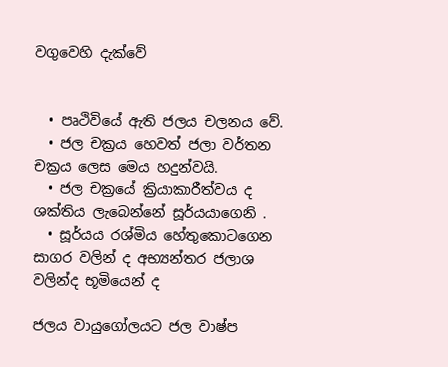වගුවෙහි දැක්වේ


  • පෘථිවියේ ඇති ජලය චලනය වේ.
  • ජල චක්‍රය හෙවත් ජලා වර්තන චක්‍රය ලෙස මෙය හදුන්වයි.
  • ජල චක්‍රයේ ක්‍රියාකාරීත්වය ද ශක්තිය ලැබෙන්නේ සූර්යයාගෙනි .
  • සූර්යය රශ්මිය හේතුකොටගෙන සාගර වලින් ද අභ්‍යන්තර ජලාශ වලින්ද භූමියෙන් ද

ජලය වායුගෝලයට ජල වාෂ්ප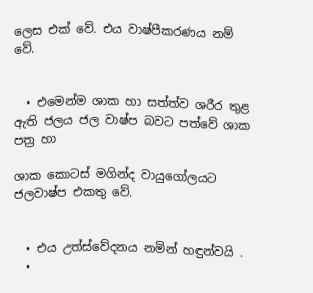ලෙස එක් වේ. එය වාෂ්පීකරණය නම් වේ.


  • එමෙන්ම ශාක හා සත්ත්ව ශරීර තුළ ඇති ජලය ජල වාෂ්ප බවට පත්වේ ශාක පත්‍ර හා

ශාක කොටස් මගින්ද වායුගෝලයට ජලවාෂ්ප එකතු වේ.


  • එය උත්ස්වේදනය නමින් හඳුන්වයි .
  •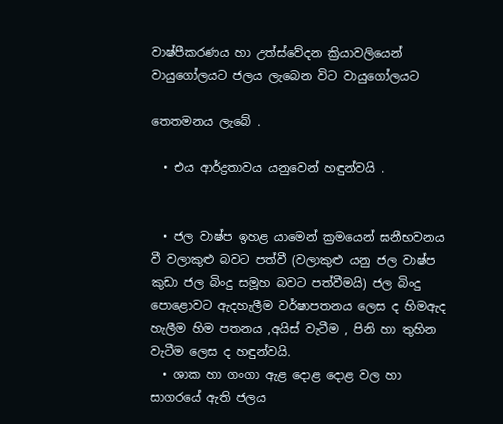වාෂ්පීකරණය හා උත්ස්වේදන ක්‍රියාවලියෙන් වායුගෝලයට ජලය ලැබෙන විට වායුගෝලයට

තෙතමනය ලැබේ .

  • එය ආර්ද්‍රතාවය යනුවෙන් හඳුන්වයි .


  • ජල වාෂ්ප ඉහළ යාමෙන් ක්‍රමයෙන් ඝනීභවනය වී වලාකුළු බවට පත්වී (වලාකුළු යනු ජල වාෂ්ප කුඩා ජල බිංදු සමූහ බවට පත්වීමයි) ජල බිංදු පොළොවට ඇදහැලීම වර්ෂාපතනය ලෙස ද හිමඇද හැලීම හිම පතනය ,අයිස් වැටීම , පිනි හා තුහින වැටීම ලෙස ද හඳුන්වයි.
  • ශාක හා ගංගා ඇළ දොළ දොළ වල හා සාගරයේ ඇති ජලය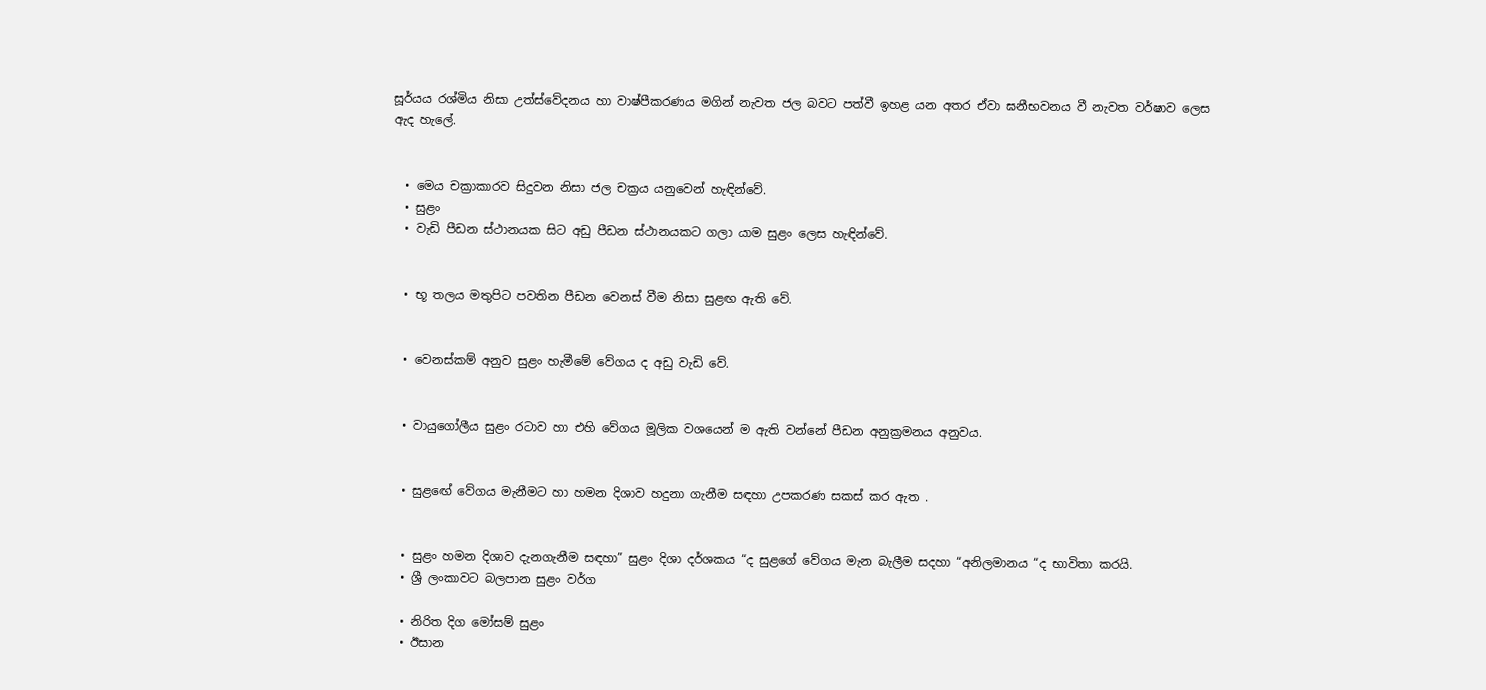සූර්යය රශ්මිය නිසා උත්ස්වේදනය හා වාෂ්පීකරණය මගින් නැවත ජල බවට පත්වී ඉහළ යන අතර ඒවා ඝනීභවනය වී නැවත වර්ෂාව ලෙස ඇද හැලේ.


  • මෙය චක්‍රාකාරව සිදුවන නිසා ජල චක්‍රය යනුවෙන් හැඳින්වේ.
  • සුළං
  • වැඩි පීඩන ස්ථානයක සිට අඩු පීඩන ස්ථානයකට ගලා යාම සුළං ලෙස හැඳින්වේ.


  • භූ තලය මතුපිට පවතින පීඩන වෙනස් වීම නිසා සුළඟ ඇති වේ.


  • වෙනස්කම් අනුව සුළං හැමීමේ වේගය ද අඩු වැඩි වේ.


  • වායුගෝලීය සුළං රටාව හා එහි වේගය මූලික වශයෙන් ම ඇති වන්නේ පීඩන අනුක්‍රමනය අනුවය.


  • සුළඟේ වේගය මැනීමට හා හමන දිශාව හදුනා ගැනීම සඳහා උපකරණ සකස් කර ඇත .


  • සුළං හමන දිශාව දැනගැනීම සඳහා” සුළං දිශා දර්ශකය “ද සුළගේ වේගය මැන බැලීම සදහා “අනිලමානය “ද භාවිතා කරයි.
  • ශ්‍රී ලංකාවට බලපාන සුළං වර්ග

  • නිරිත දිග මෝසම් සුළං
  • ඊසාන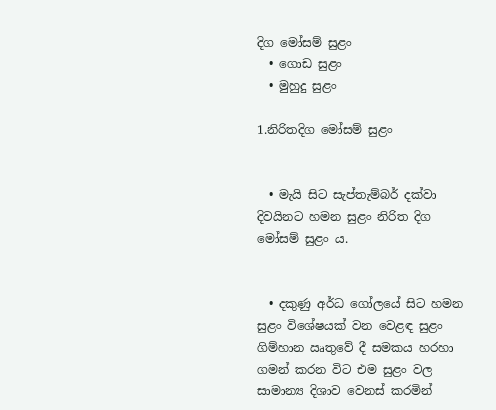දිග මෝසම් සුළං
  • ගොඩ සුළං
  • මුහුදු සුළං

1.නිරිතදිග මෝසම් සුළං


  • මැයි සිට සැප්තැම්බර් දක්වා දිවයිනට හමන සුළං නිරිත දිග මෝසම් සුළං ය.


  • දකුණු අර්ධ ගෝලයේ සිට හමන සුළං විශේෂයක් වන වෙළඳ සුළං ගිම්හාන ඍතුවේ දී සමකය හරහා ගමන් කරන විට එම සුළං වල සාමාන්‍ය දිශාව වෙනස් කරමින්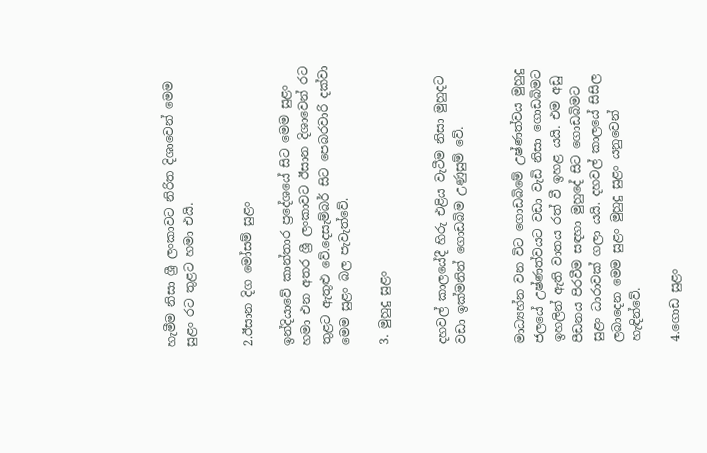හැමීම නිසා ශ්‍රී ලංකාවට නිරිත දිශාවෙන් මෙම සුළං රට තුළට හමා එයි.


2.ඊසාන දිග මෝසම් සුළං

ඉන්දියාවේ කාන්තාර ප්‍රදේශයේ සිට මෙම සුළං හමා එන අතර ශ්‍රී ලංකාවට ඊසාන දිශාවෙන් රට තුළට ඇතුළු වේ.දෙසැම්බර් සිට පෙබරවාරි දක්වා මෙම සුළං බල පැවැත්වේ.

3. මුහුදු සුළං


දහවල් කාලයේදී හිරු එළිය වැටීම නිසා මුහුදට වඩා ඉක්මනින් ගොඩබිම උණුසුම් වේ.


මාධ්‍යහ්න වන විට ගොඩබිමේ උෂ්ණත්වය මුහුදු ජලයේ උෂ්ණත්වයට වඩා වැඩි නිසා ගොඩබිමට ඉහලින් ඇති වාතය රත් වී ඉහළ යයි. එම අඩු පීඩනය පිරවීම සඳහා මුහුදේ සිට ගොඩබිමට සුළං ධාරාවක් ගලා යයි. දහවල් කාලයේ සිසිල ලබාදෙන මෙම සුළං මුහුදු සුළං යනුවෙන් හැඳින්වේ.

4.ගොඩ සුළං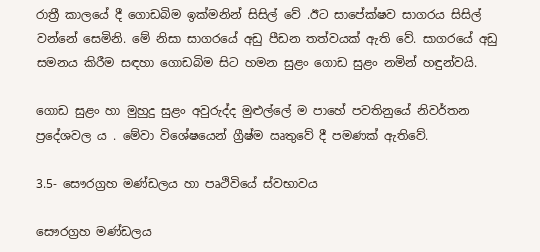රාත්‍රී කාලයේ දී ගොඩබිම ඉක්මනින් සිසිල් වේ .ඊට සාපේක්ෂව සාගරය සිසිල් වන්නේ සෙමිනි. මේ නිසා සාගරයේ අඩු පීඩන තත්වයක් ඇති වේ. සාගරයේ අඩු සමනය කිරීම සඳහා ගොඩබිම සිට හමන සුළං ගොඩ සුළං නමින් හඳුන්වයි.

ගොඩ සුළං හා මුහුදු සුළං අවුරුද්ද මුළුල්ලේ ම පාහේ පවතිනුයේ නිවර්තන ප්‍රදේශවල ය . මේවා විශේෂයෙන් ග්‍රීෂ්ම ඍතුවේ දී පමණක් ඇතිවේ.

3.5- සෞරග්‍රහ මණ්ඩලය හා පෘථිවියේ ස්වභාවය

සෞරග්‍රහ මණ්ඩලය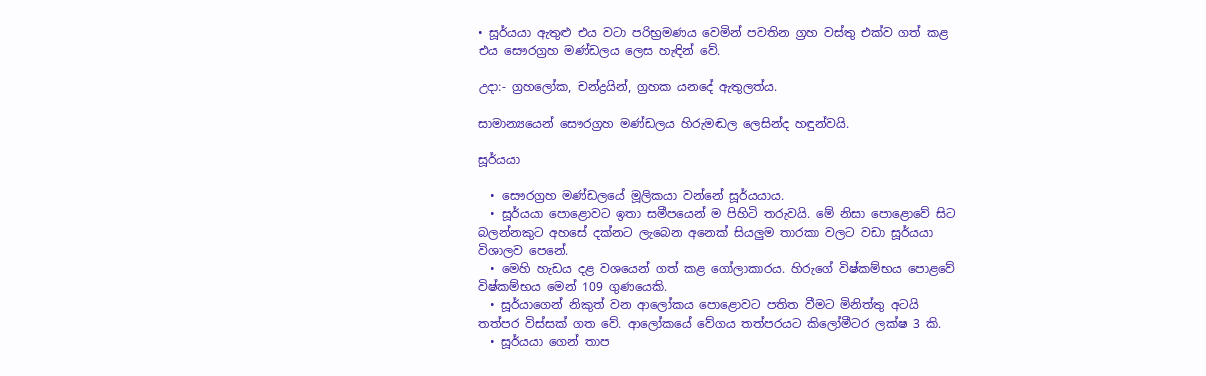• සූර්යයා ඇතුළු එය වටා පරිභ්‍රමණය වෙමින් පවතින ග්‍රහ වස්තු එක්ව ගත් කළ එය සෞරග්‍රහ මණ්ඩලය ලෙස හැඳින් වේ.

උදා:- ග්‍රහලෝක, චන්ද්‍රයින්, ග්‍රහක යනදේ ඇතුලත්ය.

සාමාන්‍යයෙන් සෞරග්‍රහ මණ්ඩලය හිරුමඬල ලෙසින්ද හඳුන්වයි.

සූර්යයා

  • සෞරග්‍රහ මණ්ඩලයේ මූලිකයා වන්නේ සූර්යයාය.
  • සූර්යයා පොළොවට ඉතා සමීපයෙන් ම පිහිටි තරුවයි. මේ නිසා පොළොවේ සිට බලන්නකුට අහසේ දක්නට ලැබෙන අනෙක් සියලුම තාරකා වලට වඩා සූර්යයා විශාලව පෙනේ.
  • මෙහි හැඩය දළ වශයෙන් ගත් කළ ගෝලාකාරය. හිරුගේ විෂ්කම්භය පොළවේ විෂ්කම්භය මෙන් 109 ගුණයෙකි.
  • සූර්යාගෙන් නිකුත් වන ආලෝකය පොළොවට පතිත වීමට මිනිත්තු අටයි තත්පර විස්සක් ගත වේ. ආලෝකයේ වේගය තත්පරයට කිලෝමීටර ලක්ෂ 3 කි.
  • සූර්යයා ගෙන් තාප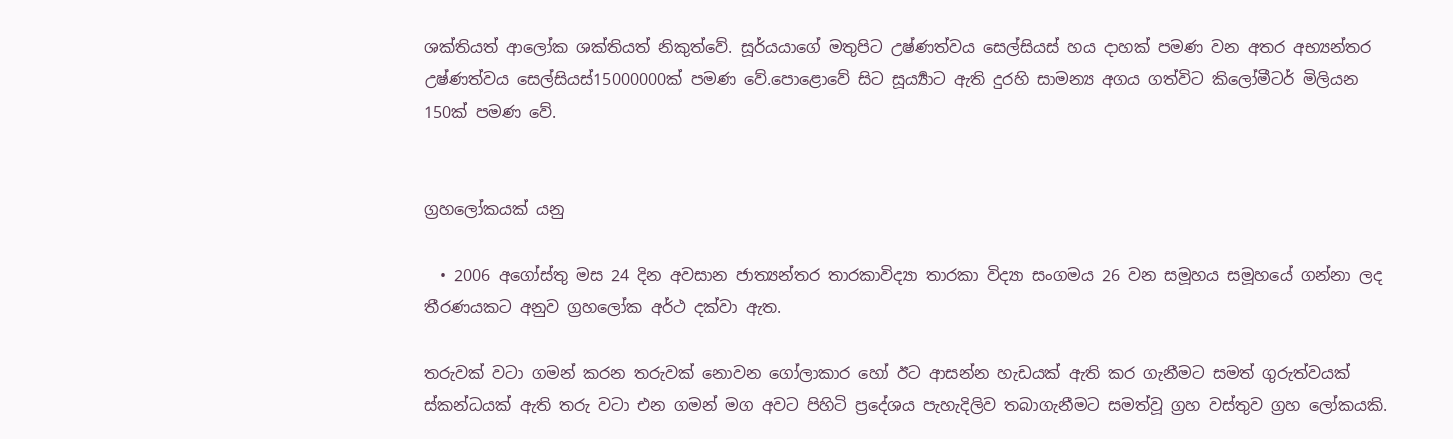ශක්තියත් ආලෝක ශක්තියත් නිකුත්වේ. සූර්යයාගේ මතුපිට උෂ්ණත්වය සෙල්සියස් හය දාහක් පමණ වන අතර අභ්‍යන්තර උෂ්ණත්වය සෙල්සියස්15000000ක් පමණ වේ.පොළොවේ සිට සූර්‍ය්‍යාට ඇති දුරහි සාමන්‍ය අගය ගත්විට කිලෝමීටර් මිලියන 150ක් පමණ වේ.


ග්‍රහලෝකයක් යනු

  • 2006 අගෝස්තු මස 24 දින අවසාන ජාත්‍යන්තර තාරකාවිද්‍යා තාරකා විද්‍යා සංගමය 26 වන සමූහය සමූහයේ ගන්නා ලද තීරණයකට අනුව ග්‍රහලෝක අර්ථ දක්වා ඇත.

තරුවක් වටා ගමන් කරන තරුවක් නොවන ගෝලාකාර හෝ ඊට ආසන්න හැඩයක් ඇති කර ගැනීමට සමත් ගුරුත්වයක් ස්කන්ධයක් ඇති තරු වටා එන ගමන් මග අවට පිහිටි ප්‍රදේශය පැහැදිලිව තබාගැනීමට සමත්වූ ග්‍රහ වස්තුව ග්‍රහ ලෝකයකි.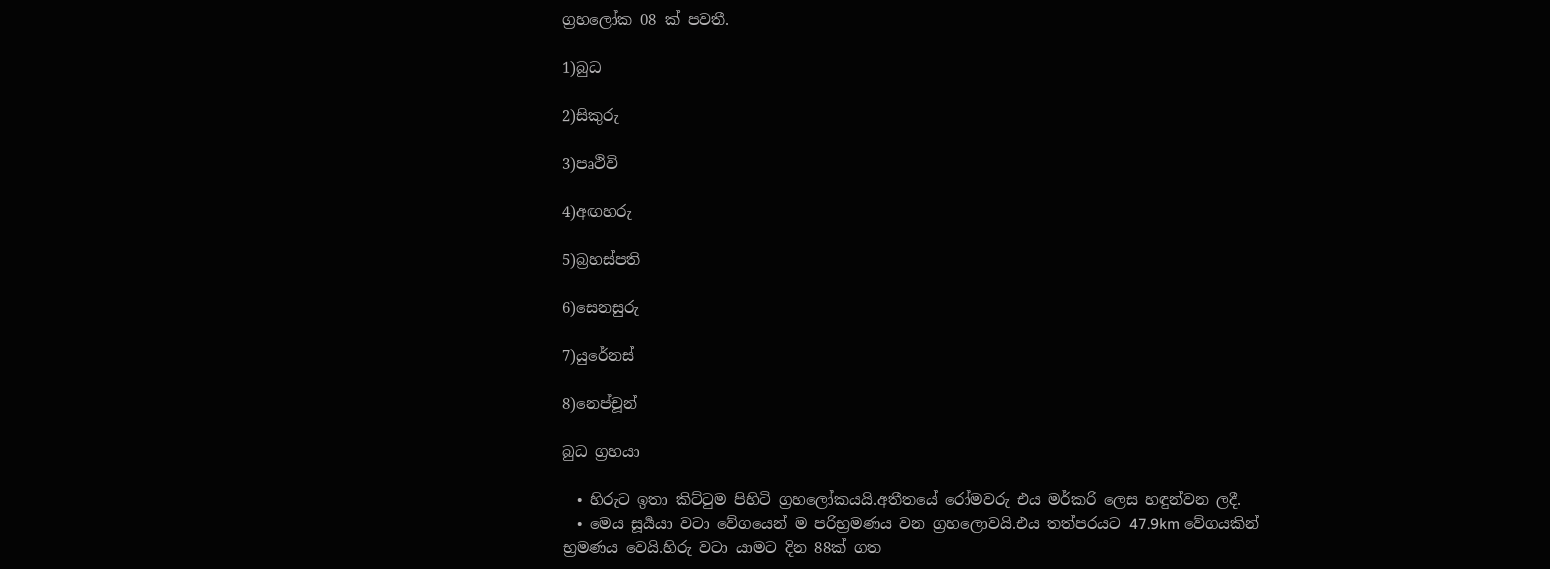ග්‍රහලෝක 08 ක් පවතී.

1)බුධ

2)සිකුරු

3)පෘථිවි

4)අඟහරු

5)බ්‍රහස්පති

6)සෙනසුරු

7)යුරේනස්

8)නෙප්චූන්

බුධ ග්‍රහයා

  • හිරුට ඉතා කිට්ටුම පිහිටි ග්‍රහලෝකයයි.අතීතයේ රෝමවරු එය මර්කරි ලෙස හඳුන්වන ලදී.
  • මෙය සූර්‍යයා වටා වේගයෙන් ම පරිභ්‍රමණය වන ග්‍රහලොවයි.එය තත්පරයට 47.9km වේගයකින් භ්‍රමණය වෙයි.හිරු වටා යාමට දින 88ක් ගත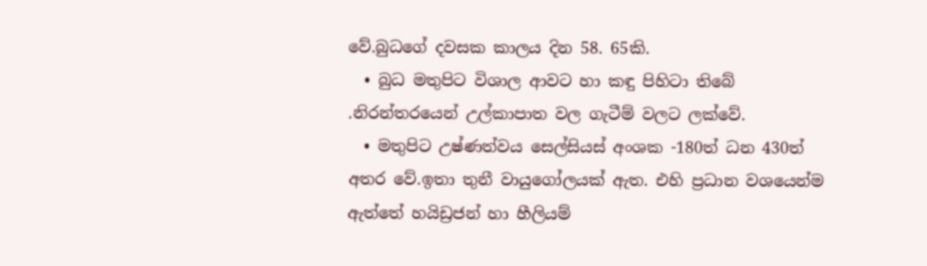වේ.බුධගේ දවසක කාලය දින 58. 65කි.
  • බුධ මතුපිට විශාල ආවට හා කඳු පිහිටා තිබේ .නිරන්තරයෙන් උල්කාපාත වල ගැටීම් වලට ලක්වේ.
  • මතුපිට උෂ්ණත්වය සෙල්සියස් අංශක -180ත් ධන 430ත් අතර වේ.ඉතා තුනී වායුගෝලයක් ඇත. එහි ප්‍රධාන වශයෙන්ම ඇත්තේ හයිඩ්‍රජන් හා හීලියම්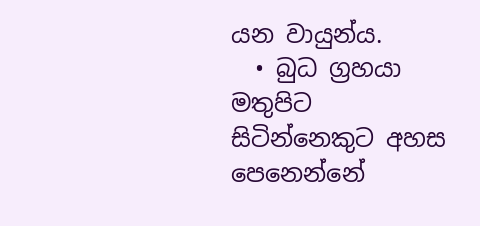යන වායුන්ය.
  • බුධ ග්‍රහයා මතුපිට සිටින්නෙකුට අහස පෙනෙන්නේ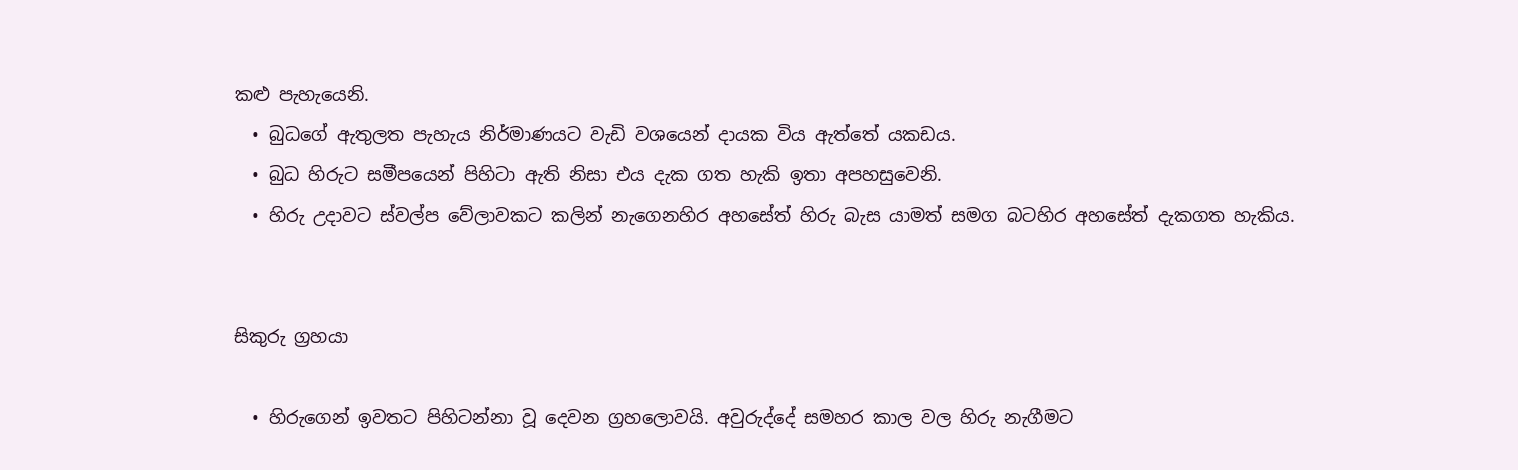කළු පැහැයෙනි.
  • බුධගේ ඇතුලත පැහැය නිර්මාණයට වැඩි වශයෙන් දායක විය ඇත්තේ යකඩය.
  • බුධ හිරුට සමීපයෙන් පිහිටා ඇති නිසා එය දැක ගත හැකි ඉතා අපහසුවෙනි.
  • හිරු උදාවට ස්වල්ප වේලාවකට කලින් නැගෙනහිර අහසේත් හිරු බැස යාමත් සමග බටහිර අහසේත් දැකගත හැකිය.


සිකුරු ග්‍රහයා

  • හිරුගෙන් ඉවතට පිහිටන්නා වූ දෙවන ග්‍රහලොවයි. අවුරුද්දේ සමහර කාල වල හිරු නැගීමට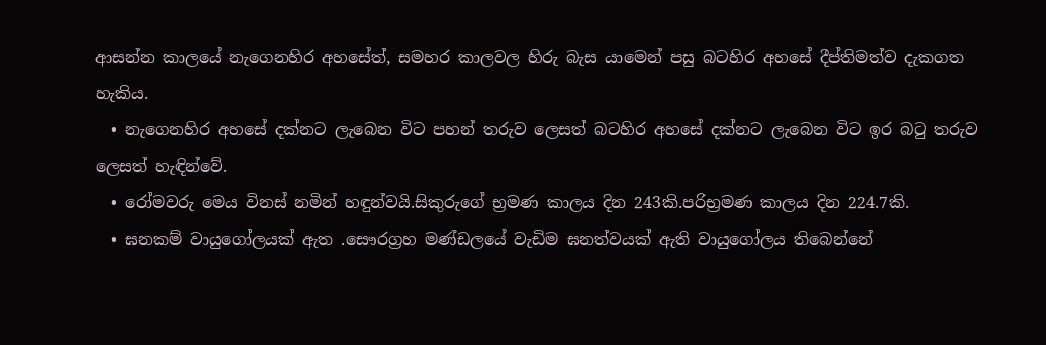ආසන්න කාලයේ නැගෙනහිර අහසේත්, සමහර කාලවල හිරු බැස යාමෙන් පසු බටහිර අහසේ දීප්තිමත්ව දැකගත හැකිය.
  • නැගෙනහිර අහසේ දක්නට ලැබෙන විට පහන් තරුව ලෙසත් බටහිර අහසේ දක්නට ලැබෙන විට ඉර බටු තරුව ලෙසත් හැඳින්වේ.
  • රෝමවරු මෙය විනස් නමින් හඳුන්වයි.සිකුරුගේ භ්‍රමණ කාලය දින 243කි.පරිභ්‍රමණ කාලය දින 224.7කි.
  • ඝනකම් වායුගෝලයක් ඇත .සෞරග්‍රහ මණ්ඩලයේ වැඩිම ඝනත්වයක් ඇති වායුගෝලය තිබෙන්නේ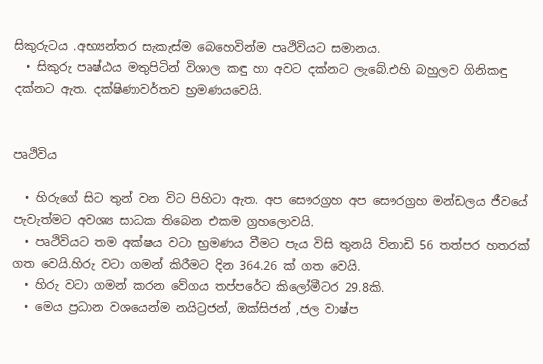සිකුරුටය .අභ්‍යන්තර සැකැස්ම බෙහෙවින්ම පෘථිවියට සමානය.
  • සිකුරු පෘෂ්ඨය මතුපිටින් විශාල කඳු හා අවට දක්නට ලැබේ.එහි බහුලව ගිනිකඳු දක්නට ඇත. දක්ෂිණාවර්තව භ්‍රමණයවෙයි.


පෘථිවිය

  • හිරුගේ සිට තුන් වන විට පිහිටා ඇත. අප සෞරග්‍රහ අප සෞරග්‍රහ මන්ඩලය ජීවයේ පැවැත්මට අවශ්‍ය සාධක තිබෙන එකම ග්‍රහලොවයි.
  • පෘථිවියට තම අක්ෂය වටා භ්‍රමණය වීමට පැය විසි තුනයි විනාඩි 56 තත්පර හතරක් ගත වෙයි.හිරු වටා ගමන් කිරීමට දින 364.26 ක් ගත වෙයි.
  • හිරු වටා ගමන් කරන වේගය තප්පරේට කිලෝමීටර 29.8කි.
  • මෙය ප්‍රධාන වශයෙන්ම නයිට්‍රජන්, ඔක්සිජන් ,ජල වාෂ්ප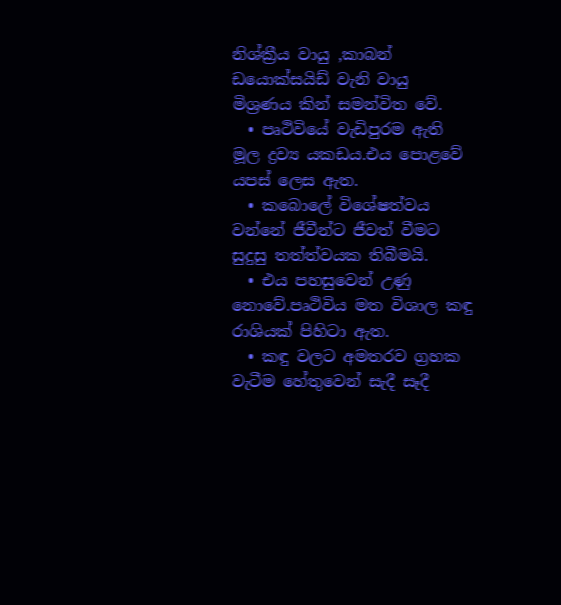නිශ්ක්‍රීය වායු ,කාබන් ඩයොක්සයිඩ් වැනි වායු මිශ්‍රණය කින් සමන්විත වේ.
  • පෘථිවියේ වැඩිපුරම ඇති මූල ද්‍රව්‍ය යකඩය.එය පොළවේ යපස් ලෙස ඇත.
  • කබොලේ විශේෂත්වය වන්නේ ජීවීන්ට ජීවත් වීමට සුදුසු තත්ත්වයක තිබීමයි.
  • එය පහසුවෙන් උණු නොවේ.පෘථිවිය මත විශාල කඳු රාශියක් පිහිටා ඇත.
  • කඳු වලට අමතරව ග්‍රහක වැටීම හේතුවෙන් සැදී සෑදී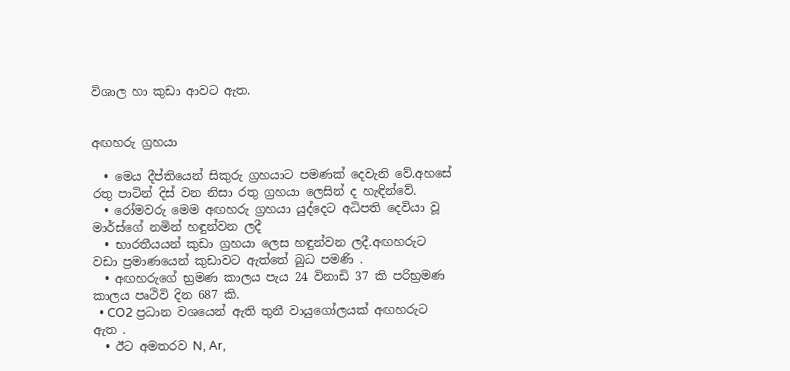විශාල හා කුඩා ආවට ඇත.


අඟහරු ග්‍රහයා

  • මෙය දීප්තියෙන් සිකුරු ග්‍රහයාට පමණක් දෙවැනි වේ.අහසේ රතු පාටින් දිස් වන නිසා රතු ග්‍රහයා ලෙසින් ද හැඳින්වේ.
  • රෝමවරු මෙම අඟහරු ග්‍රහයා යුද්දෙට අධිපති දෙවියා වූ මාර්ස්ගේ නමින් හඳුන්වන ලදී
  • භාරතීයයන් කුඩා ග්‍රහයා ලෙස හඳුන්වන ලදී.අඟහරුට වඩා ප්‍රමාණයෙන් කුඩාවට ඇත්තේ බුධ පමණි .
  • අඟහරුගේ භ්‍රමණ කාලය පැය 24 විනාඩි 37 කි පරිභ්‍රමණ කාලය පෘථිවි දින 687 කි.
  • CO2 ප්‍රධාන වශයෙන් ඇති තුනී වායුගෝලයක් අඟහරුට ඇත .
  • ඊට අමතරව N, Ar,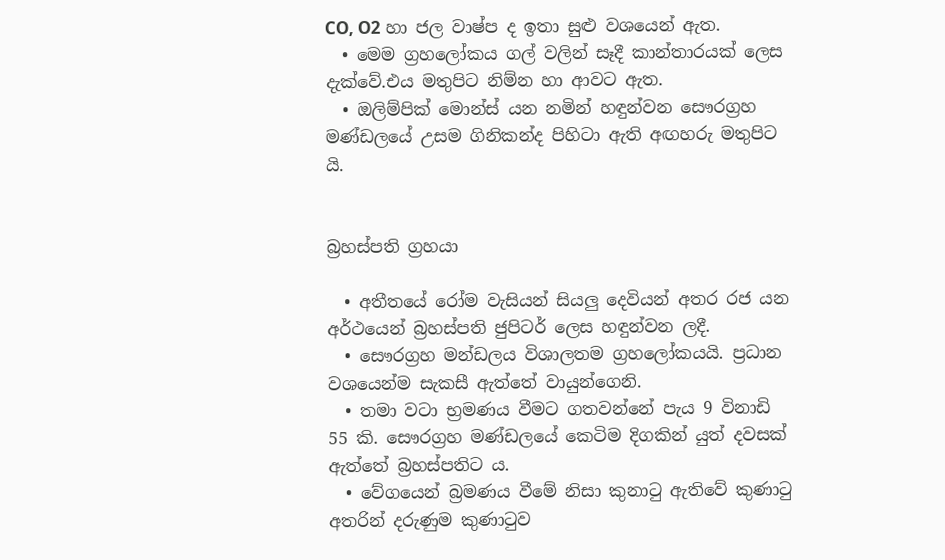CO, O2 හා ජල වාෂ්ප ද ඉතා සුළු වශයෙන් ඇත.
  • මෙම ග්‍රහලෝකය ගල් වලින් සෑදී කාන්තාරයක් ලෙස දැක්වේ.එය මතුපිට නිම්න හා ආවට ඇත.
  • ඔලිම්පික් මොන්ස් යන නමින් හඳුන්වන සෞරග්‍රහ මණ්ඩලයේ උසම ගිනිකන්ද පිහිටා ඇති අඟහරු මතුපිට යි.


බ්‍රහස්පති ග්‍රහයා

  • අතීතයේ රෝම වැසියන් සියලු දෙවියන් අතර රජ යන අර්ථයෙන් බ්‍රහස්පති ජුපිටර් ලෙස හඳුන්වන ලදී.
  • සෞරග්‍රහ මන්ඩලය විශාලතම ග්‍රහලෝකයයි. ප්‍රධාන වශයෙන්ම සැකසී ඇත්තේ වායුන්ගෙනි.
  • තමා වටා භ්‍රමණය වීමට ගතවන්නේ පැය 9 විනාඩි 55 කි. සෞරග්‍රහ මණ්ඩලයේ කෙටිම දිගකින් යුත් දවසක් ඇත්තේ බ්‍රහස්පතිට ය.
  • වේගයෙන් බ්‍රමණය වීමේ නිසා කුනාටු ඇතිවේ කුණාටු අතරින් දරුණුම කුණාටුව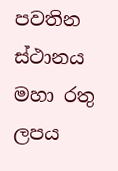පවතින ස්ථානය මහා රතු ලපය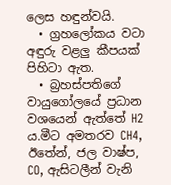ලෙස හඳුන්වයි.
  • ග්‍රහලෝකය වටා අඳුරු වළලු කීපයක් පිහිටා ඇත.
  • බ්‍රහස්පතිගේ වායුගෝලයේ ප්‍රධාන වශයෙන් ඇත්තේ H2 ය.මීට අමතරව CH4, ඊතේන්, ජල වාෂ්ප, CO, ඇසිටලීන් වැනි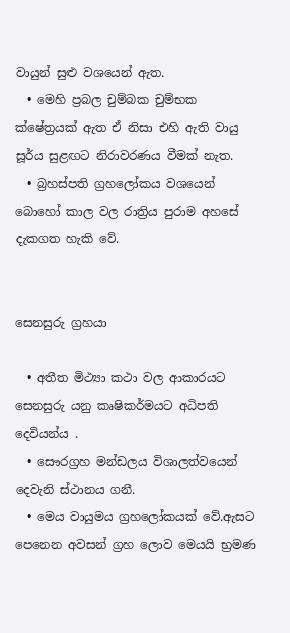වායුන් සුළු වශයෙන් ඇත.
  • මෙහි ප්‍රබල චුම්බක චුම්භක ක්ෂේත්‍රයක් ඇත ඒ නිසා එහි ඇති වායු සූර්ය සුළඟට නිරාවරණය වීමක් නැත.
  • බ්‍රහස්පති ග්‍රහලෝකය වශයෙන් බොහෝ කාල වල රාත්‍රිය පුරාම අහසේ දැකගත හැකි වේ.


සෙනසුරු ග්‍රහයා

  • අතීත මිථ්‍යා කථා වල ආකාරයට සෙනසුරු යනු කෘෂිකර්මයට අධිපති දෙවියන්ය .
  • සෞරග්‍රහ මන්ඩලය විශාලත්වයෙන් දෙවැනි ස්ථානය ගනී.
  • මෙය වායුමය ග්‍රහලෝකයක් වේ.ඇසට පෙනෙන අවසන් ග්‍රහ ලොව මෙයයි භ්‍රමණ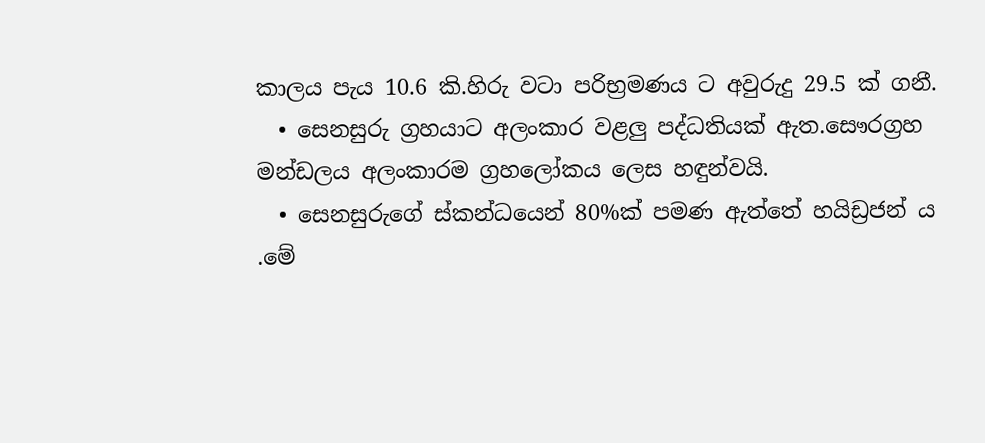කාලය පැය 10.6 කි.හිරු වටා පරිභ්‍රමණය ට අවුරුදු 29.5 ක් ගනී.
  • සෙනසුරු ග්‍රහයාට අලංකාර වළලු පද්ධතියක් ඇත.සෞරග්‍රහ මන්ඩලය අලංකාරම ග්‍රහලෝකය ලෙස හඳුන්වයි.
  • සෙනසුරුගේ ස්කන්ධයෙන් 80%ක් පමණ ඇත්තේ හයිඩ්‍රජන් ය .මේ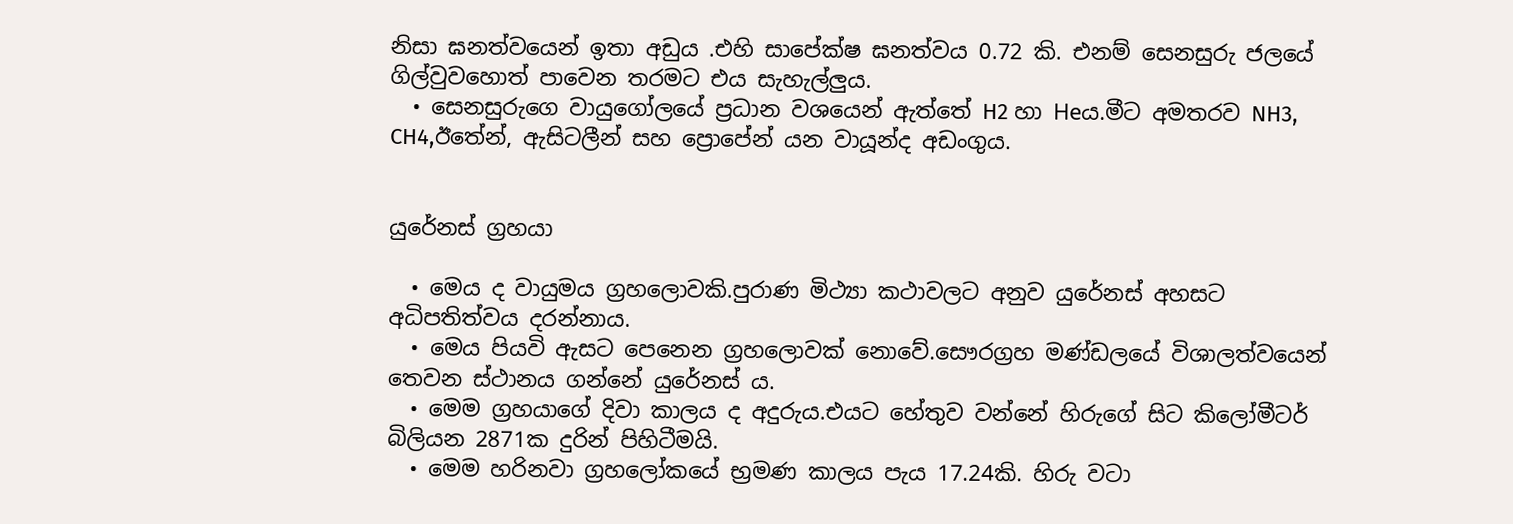නිසා ඝනත්වයෙන් ඉතා අඩුය .එහි සාපේක්ෂ ඝනත්වය 0.72 කි. එනම් සෙනසුරු ජලයේ ගිල්වුවහොත් පාවෙන තරමට එය සැහැල්ලුය.
  • සෙනසුරුගෙ වායුගෝලයේ ප්‍රධාන වශයෙන් ඇත්තේ H2 හා Heය.මීට අමතරව NH3, CH4,ඊතේන්, ඇසිටලීන් සහ ප්‍රොපේන් යන වායූන්ද අඩංගුය.


යුරේනස් ග්‍රහයා

  • මෙය ද වායුමය ග්‍රහලොවකි.පුරාණ මිථ්‍යා කථාවලට අනුව යුරේනස් අහසට අධිපතිත්වය දරන්නාය.
  • මෙය පියවි ඇසට පෙනෙන ග්‍රහලොවක් නොවේ.සෞරග්‍රහ මණ්ඩලයේ විශාලත්වයෙන් තෙවන ස්ථානය ගන්නේ යුරේනස් ය.
  • මෙම ග්‍රහයාගේ දිවා කාලය ද අදුරුය.එයට හේතුව වන්නේ හිරුගේ සිට කිලෝමීටර් බිලියන 2871ක දුරින් පිහිටීමයි.
  • මෙම හරිනවා ග්‍රහලෝකයේ භ්‍රමණ කාලය පැය 17.24කි. හිරු වටා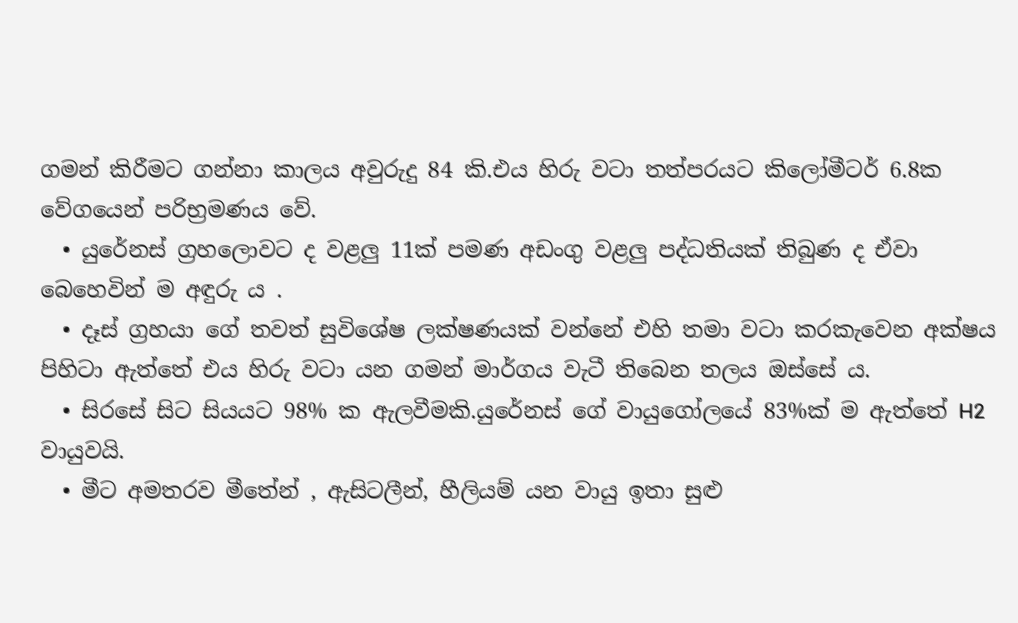ගමන් කිරීමට ගන්නා කාලය අවුරුදු 84 කි.එය හිරු වටා තත්පරයට කිලෝමීටර් 6.8ක වේගයෙන් පරිභ්‍රමණය වේ.
  • යුරේනස් ග්‍රහලොවට ද වළලු 11ක් පමණ අඩංගු වළලු පද්ධතියක් තිබුණ ද ඒවා බෙහෙවින් ම අඳුරු ය .
  • දෑස් ග්‍රහයා ගේ තවත් සුවිශේෂ ලක්ෂණයක් වන්නේ එහි තමා වටා කරකැවෙන අක්ෂය පිහිටා ඇත්තේ එය හිරු වටා යන ගමන් මාර්ගය වැටී තිබෙන තලය ඔස්සේ ය.
  • සිරසේ සිට සියයට 98% ක ඇලවීමකි.යුරේනස් ගේ වායුගෝලයේ 83%ක් ම ඇත්තේ H2 වායුවයි.
  • මීට අමතරව මීතේන් , ඇසිටලීන්, හීලියම් යන වායු ඉතා සුළු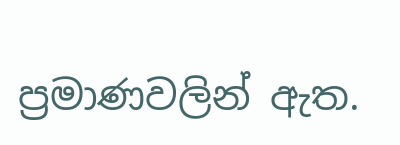ප්‍රමාණවලින් ඇත.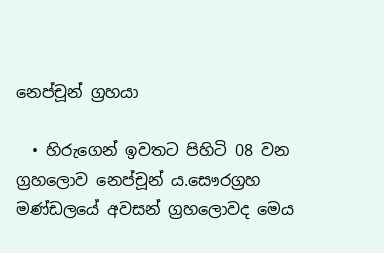නෙප්චූන් ග්‍රහයා

  • හිරුගෙන් ඉවතට පිහිටි 08 වන ග්‍රහලොව නෙප්චූන්‍ ය.සෞරග්‍රහ මණ්ඩලයේ අවසන් ග්‍රහලොවද මෙය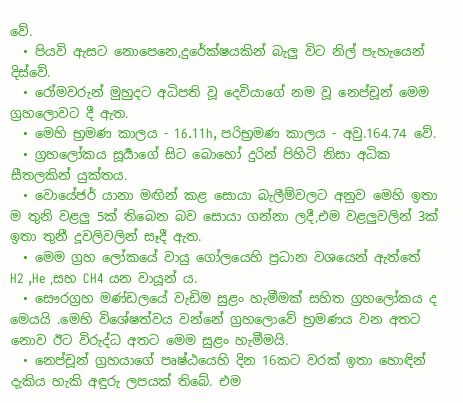වේ.
  • පියවි ඇසට නොපෙනෙ,දුරේක්ෂයකින් බැලු විට නිල් පැහැයෙන් දිස්වේ.
  • රෝමවරුන් මුහුදට අධිපති වූ දෙවියාගේ නම වූ නෙප්චූන් මෙම ග්‍රහලොවට දී ඇත.
  • මෙහි භ්‍රමණ කාලය - 16.11h, පරිභ්‍රමණ කාලය - අවු.164.74 වේ.
  • ග්‍රහලෝකය සූර්‍යාගේ සිට බොහෝ දුරින් පිහිටි නිසා අධික සීතලකින් යුක්තය.
  • වොයේජර් යානා මඟින් කළ සොයා බැලීම්වලට අනුව මෙහි ඉතා ම තුනි වළලු 5ක් තිබෙන බව සොයා ගන්නා ලදී,එම වළලුවලින් 3ක් ඉතා තුනී දූවලිවලින් සෑදී ඇත.
  • මෙම ග්‍රහ ලෝකයේ වායු ගෝලයෙහි ප්‍රධාන වශයෙන් ඇත්තේ H2 ,He ,සහ CH4 යන වායූන්‍ ය.
  • සෞරග්‍රහ මණ්ඩලයේ වැඩිම සුළං හැමීමක් සහිත ග්‍රහලෝකය ද මෙයයි .මෙහි විශේෂත්වය වන්නේ ග්‍රහලොවේ භ්‍රමණය වන අතට නොව ඊට විරුද්ධ අතට මෙම සුළං හැමීමයි.
  • නෙප්චූන් ග්‍රහයාගේ පෘෂ්ඨයෙහි දින 16කට වරක් ඉතා හොඳින් දැකිය හැකි අඳුරු ලපයක් තිබේ. එම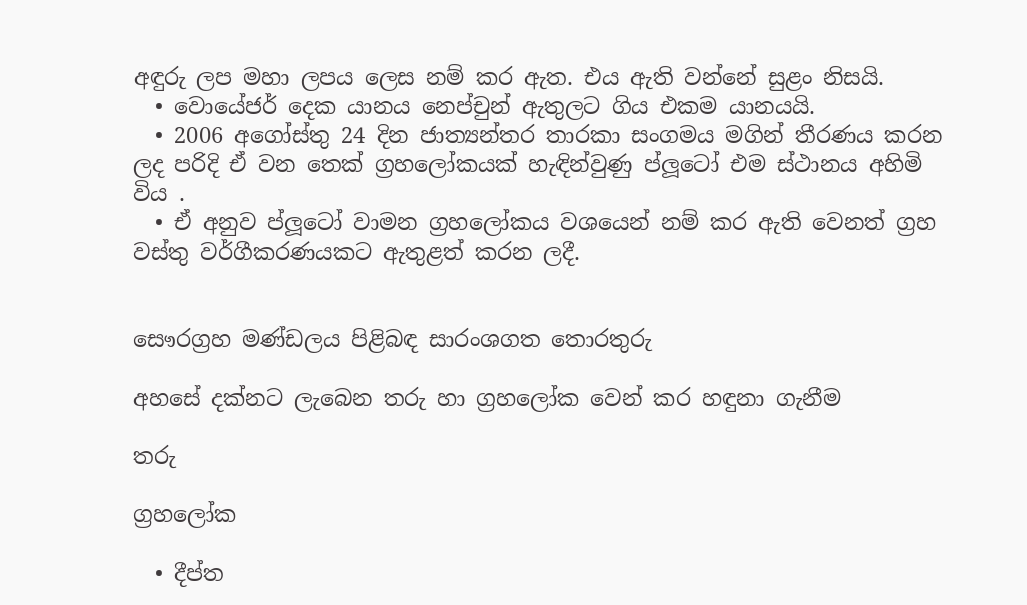අඳුරු ලප මහා ලපය ලෙස නම් කර ඇත. එය ඇති වන්නේ සුළං නිසයි.
  • වොයේජර් දෙක යානය නෙප්චුන් ඇතුලට ගිය එකම යානයයි.
  • 2006 අගෝස්තු 24 දින ජාත්‍යන්තර තාරකා සංගමය මගින් තීරණය කරන ලද පරිදි ඒ වන තෙක් ග්‍රහලෝකයක් හැඳින්වුණු ප්ලූටෝ එම ස්ථානය අහිමි විය .
  • ඒ අනුව ප්ලූටෝ වාමන ග්‍රහලෝකය වශයෙන් නම් කර ඇති වෙනත් ග්‍රහ වස්තු වර්ගීකරණයකට ඇතුළත් කරන ලදී.


සෞරග්‍රහ මණ්ඩලය පිළිබඳ සාරංශගත තොරතුරු

අහසේ දක්නට ලැබෙන තරු හා ග්‍රහලෝක වෙන් කර හඳුනා ගැනීම

තරු

ග්‍රහලෝක

  • දීප්‍ත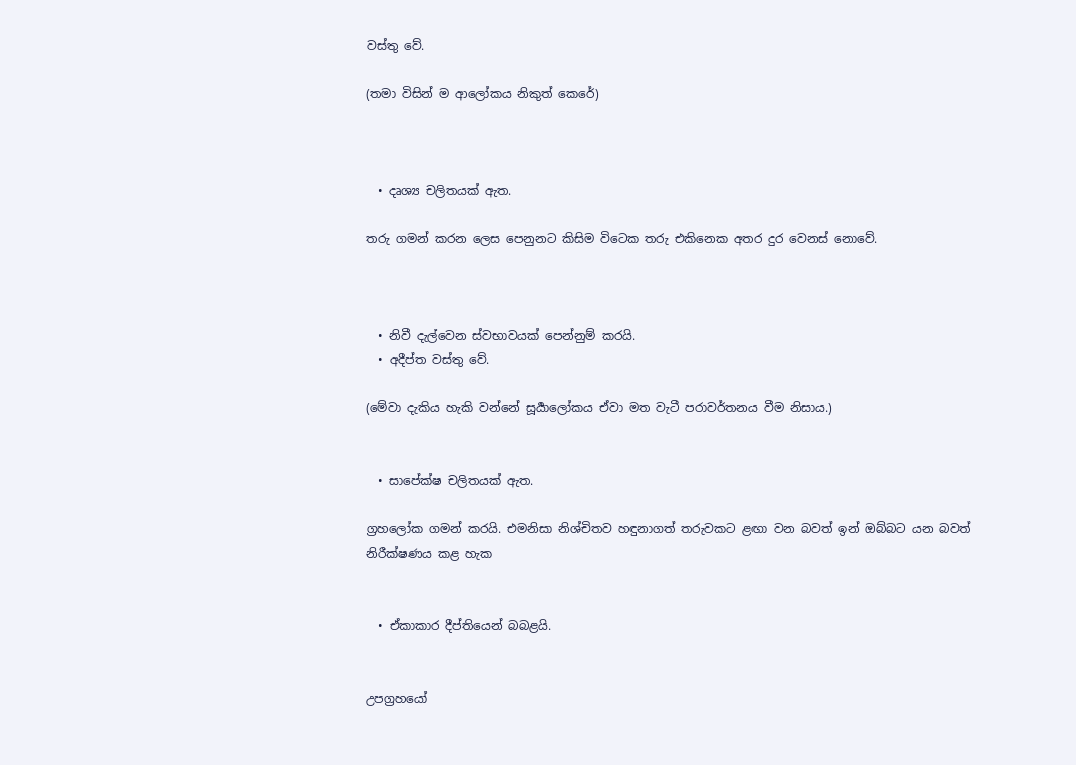වස්තු වේ.

(තමා විසින් ම ආලෝකය නිකුත් කෙරේ)



  • දෘශ්‍ය චලිතයක් ඇත.

තරු ගමන් කරන ලෙස පෙනුනට කිසිම විටෙක තරු එකිනෙක අතර දුර වෙනස් නොවේ.



  • නිවී දැල්වෙන ස්වභාවයක් පෙන්නුම් කරයි.
  • අදීප්‍ත වස්තු වේ.

(මේවා දැකිය හැකි වන්නේ සූර්‍යාලෝකය ඒවා මත වැටී පරාවර්තනය වීම නිසාය.)


  • සාපේක්ෂ චලිතයක් ඇත.

ග්‍රහලෝක ගමන් කරයි. එමනිසා නිශ්චිතව හඳුනාගත් තරුවකට ළඟා වන බවත් ඉන් ඔබ්බට යන බවත් නිරීක්ෂණය කළ හැක


  • ඒකාකාර දීප්තියෙන් බබළයි.


උපග්‍රහයෝ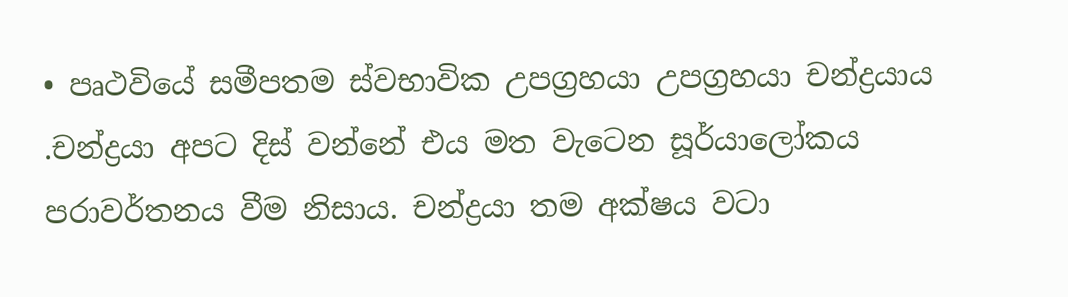• පෘථවියේ සමීපතම ස්වභාවික උපග්‍රහයා උපග්‍රහයා චන්ද්‍රයාය .චන්ද්‍රයා අපට දිස් වන්නේ එය මත වැටෙන සූර්යාලෝකය පරාවර්තනය වීම නිසාය. චන්ද්‍රයා තම අක්ෂය වටා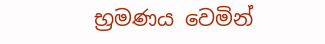භ්‍රමණය වෙමින්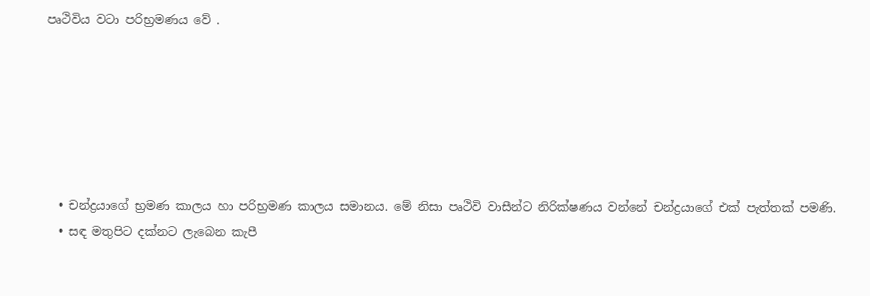පෘථිවිය වටා පරිභ්‍රමණය වේ .






  • චන්ද්‍රයාගේ භ්‍රමණ කාලය හා පරිභ්‍රමණ කාලය සමානය. මේ නිසා පෘථිවි වාසීන්ට නිරික්ෂණය වන්නේ චන්ද්‍රයාගේ එක් පැත්තක් පමණි.
  • සඳ මතුපිට දක්නට ලැබෙන කැපී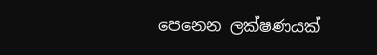පෙනෙන ලක්ෂණයක්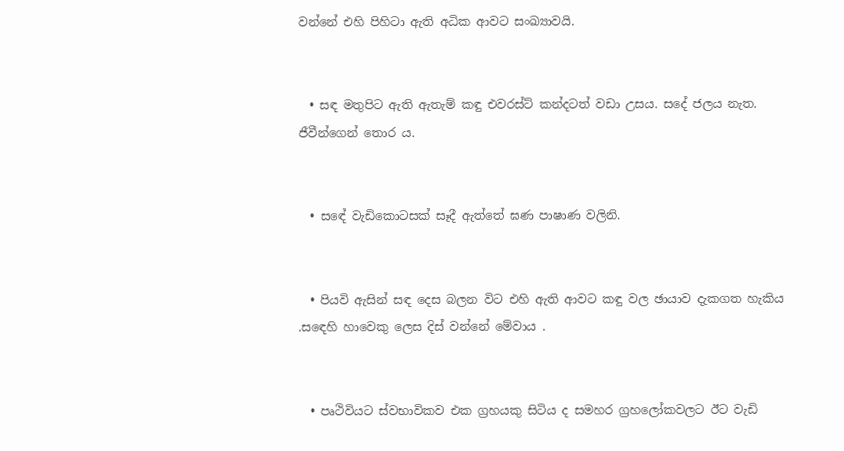වන්නේ එහි පිහිටා ඇති අධික ආවට සංඛ්‍යාවයි.


  • සඳ මතුපිට ඇති ඇතැම් කඳු එවරස්ට් කන්දටත් වඩා උසය. සදේ ජලය නැත. ජීවීන්ගෙන් තොර ය.


  • සඳේ වැඩිකොටසක් සෑදී ඇත්තේ ඝණ පාෂාණ වලිනි.


  • පියවි ඇසින් සඳ දෙස බලන විට එහි ඇති ආවට කඳු වල ඡායාව දැකගත හැකිය .සඳෙහි හාවෙකු ලෙස දිස් වන්නේ මේවාය .


  • පෘථිවියට ස්වභාවිකව එක ග්‍රහයකු සිටිය ද සමහර ග්‍රහලෝකවලට ඊට වැඩි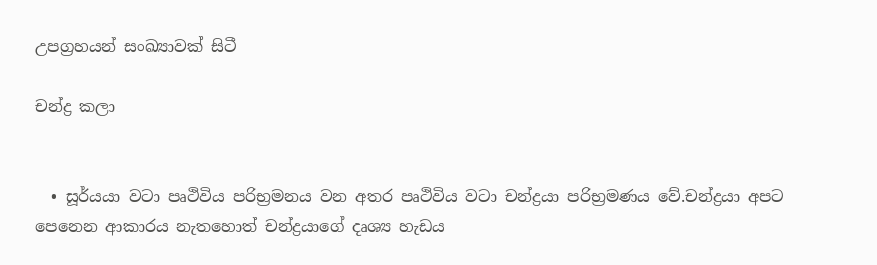උපග්‍රහයන් සංඛ්‍යාවක් සිටී

චන්ද්‍ර කලා


  • සූර්යයා වටා පෘථිවිය පරිභ්‍රමනය වන අතර පෘථිවිය වටා චන්ද්‍රයා පරිභ්‍රමණය වේ.චන්ද්‍රයා අපට පෙනෙන ආකාරය නැතහොත් චන්ද්‍රයාගේ දෘශ්‍ය හැඩය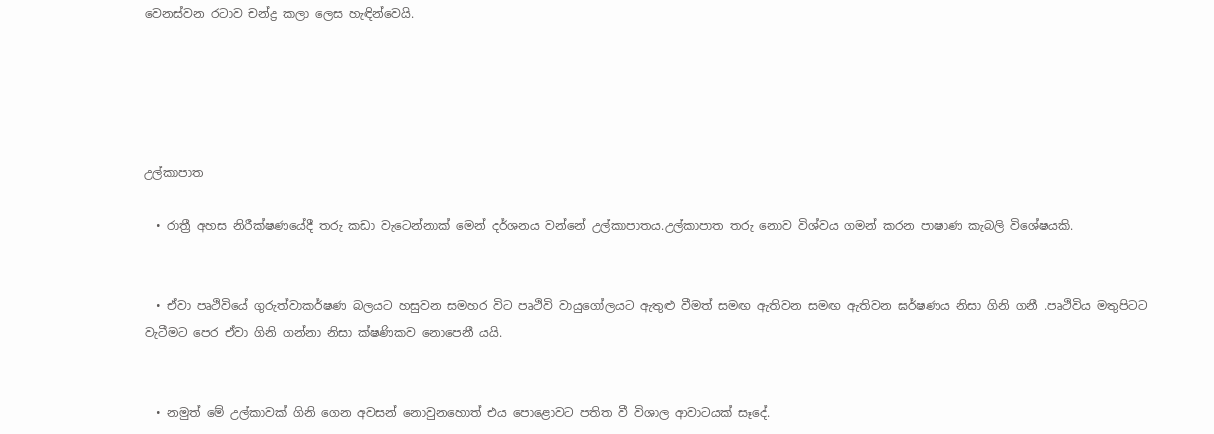වෙනස්වන රටාව චන්ද්‍ර කලා ලෙස හැඳින්වෙයි.





උල්කාපාත

  • රාත්‍රී අහස නිරීක්ෂණයේදී තරු කඩා වැටෙන්නාක් මෙන් දර්ශනය වන්නේ උල්කාපාතය.උල්කාපාත තරු නොව විශ්වය ගමන් කරන පාෂාණ කැබලි විශේෂයකි.


  • ඒවා පෘථිවියේ ගුරුත්වාකර්ෂණ බලයට හසුවන සමහර විට පෘථිවි වායුගෝලයට ඇතුළු වීමත් සමඟ ඇතිවන සමඟ ඇතිවන ඝර්ෂණය නිසා ගිනි ගනී .පෘථිවිය මතුපිටට වැටීමට පෙර ඒවා ගිනි ගන්නා නිසා ක්ෂණිකව නොපෙනී යයි.


  • නමුත් මේ උල්කාවක් ගිනි ගෙන අවසන් නොවුනහොත් එය පොළොවට පතිත වී විශාල ආවාටයක් සෑදේ.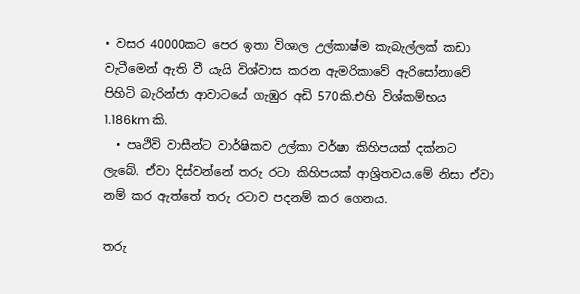• වසර 40000කට පෙර ඉතා විශාල උල්කාෂ්ම කැබැල්ලක් කඩා වැටීමෙන් ඇති වී යැයි විශ්වාස කරන ඇමරිකාවේ ඇරිසෝනාවේ පිහිටි බැරින්ජා ආවාටයේ ගැඹුර අඩි 570කි.එහි විශ්කම්භය 1.186km කි.
  • පෘථිවි වාසීන්ට වාර්ෂිකව උල්කා වර්ෂා කිහිපයක් දක්නට ලැබේ. ඒවා දිස්වන්නේ තරු රටා කිහිපයක් ආශ්‍රිතවය.මේ නිසා ඒවා නම් කර ඇත්තේ තරු රටාව පදනම් කර ගෙනය.

තරු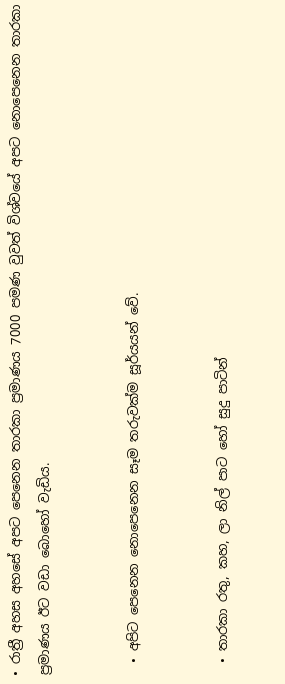• රාත්‍රී අහස අහසේ අපට පෙනෙන තාරකා ප්‍රමාණය 7000 පමණ වුවත් විශ්වයේ අපට නොපෙනෙන තාරකා ප්‍රමාණය ඊට වඩා බොහෝ වැඩිය.


  • අපිට පෙනෙන නොපෙනෙන සෑම තරුවක්ම සූර්යයන් වේ.


  • තාරකා රතු, කහ, ලා නිල් පාට හෝ සුදු පාටින්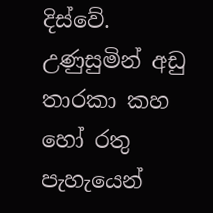දිස්වේ. උණුසුමින් අඩු තාරකා කහ හෝ රතු පැහැයෙන්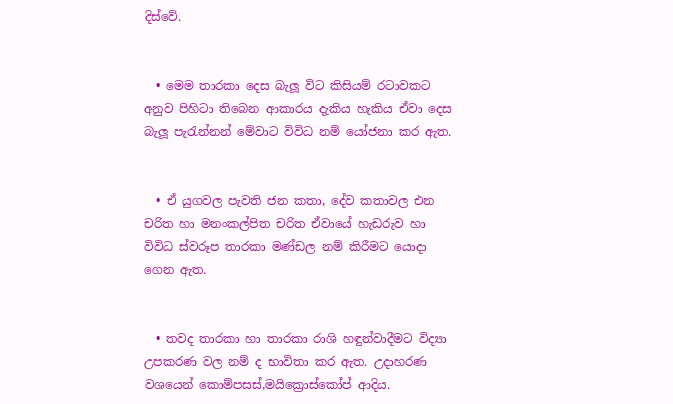දිස්වේ.


  • මෙම තාරකා දෙස බැලූ විට කිසියම් රටාවකට අනුව පිහිටා තිබෙන ආකාරය දැකිය හැකිය ඒවා දෙස බැලූ පැරැන්නන් මේවාට විවිධ නම් යෝජනා කර ඇත.


  • ඒ යුගවල පැවති ජන කතා, දේව කතාවල එන චරිත හා මනංකල්පිත චරිත ඒවායේ හැඩරුව හා විවිධ ස්වරූප තාරකා මණ්ඩල නම් කිරීමට යොදා ගෙන ඇත.


  • තවද තාරකා හා තාරකා රාශි හඳුන්වාදීමට විද්‍යා උපකරණ වල නම් ද භාවිතා කර ඇත. උදාහරණ වශයෙන් කොම්පසස්,මයික්‍රොස්කෝප් ආදිය.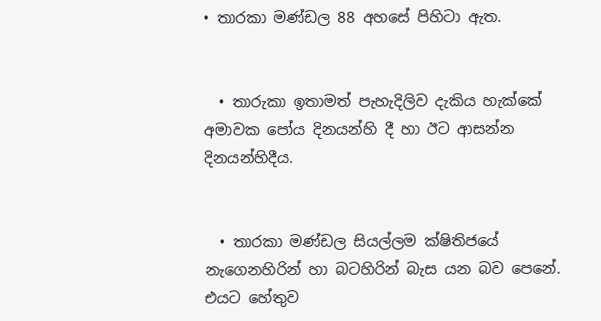• තාරකා මණ්ඩල 88 අහසේ පිහිටා ඇත.


  • තාරුකා ඉතාමත් පැහැදිලිව දැකිය හැක්කේ අමාවක පෝය දිනයන්හි දී හා ඊට ආසන්න දිනයන්හිදීය.


  • තාරකා මණ්ඩල සියල්ලම ක්ෂිතිජයේ නැගෙනහිරින් හා බටහිරින් බැස යන බව පෙනේ. එයට හේතුව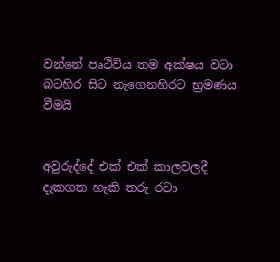වන්නේ පෘථිවිය තම අක්ෂය වටා බටහිර සිට නැගෙනහිරට භ්‍රමණය වීමයි


අවුරුද්දේ එක් එක් කාලවලදී දැකගත හැකි තරු රටා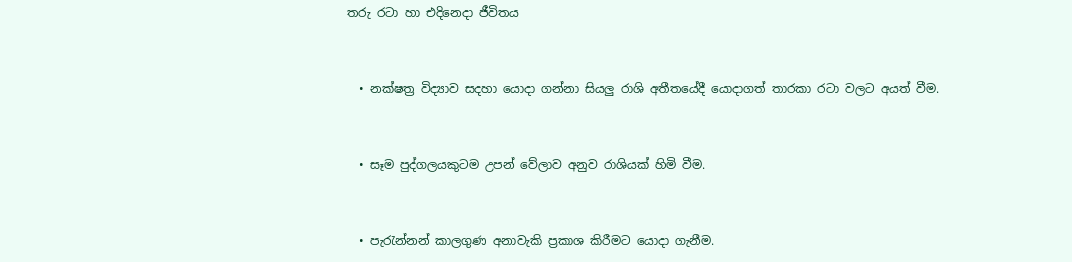තරු රටා හා එදිනෙදා ජීවිතය


  • නක්ෂත්‍ර විද්‍යාව සදහා යොදා ගන්නා සියලු රාශි අතීතයේදී යොදාගත් තාරකා රටා වලට අයත් වීම.


  • සෑම පුද්ගලයකුටම උපන් වේලාව අනුව රාශියක් හිමි වීම.


  • පැරැන්නන් කාලගුණ අනාවැකි ප්‍රකාශ කිරීමට යොදා ගැනීම.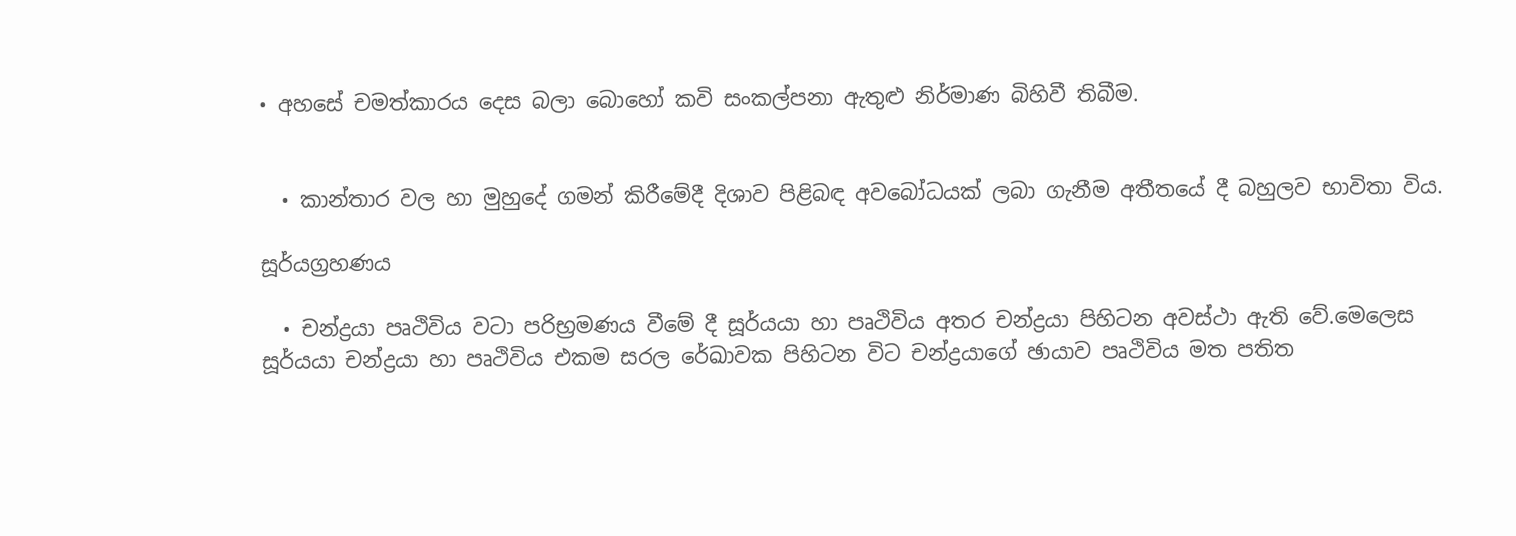• අහසේ චමත්කාරය දෙස බලා බොහෝ කවි සංකල්පනා ඇතුළු නිර්මාණ බිහිවී තිබීම.


  • කාන්තාර වල හා මුහුදේ ගමන් කිරීමේදී දිශාව පිළිබඳ අවබෝධයක් ලබා ගැනීම අතීතයේ දී බහුලව භාවිතා විය.

සූර්යග්‍රහණය

  • චන්ද්‍රයා පෘථිවිය වටා පරිභ්‍රමණය වීමේ දී සූර්යයා හා පෘථිවිය අතර චන්ද්‍රයා පිහිටන අවස්ථා ඇති වේ.මෙලෙස සූර්යයා චන්ද්‍රයා හා පෘථිවිය එකම සරල රේඛාවක පිහිටන විට චන්ද්‍රයාගේ ඡායාව පෘථිවිය මත පතිත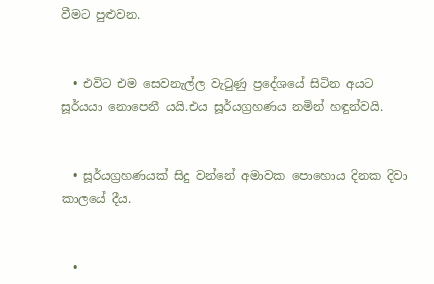වීමට පුළුවන.


  • එවිට එම සෙවනැල්ල වැටුණු ප්‍රදේශයේ සිටින අයට සූර්යයා නොපෙනී යයි.එය සූර්යග්‍රහණය නමින් හඳුන්වයි.


  • සූර්යග්‍රහණයක් සිදු වන්නේ අමාවක පොහොය දිනක දිවා කාලයේ දීය.


  •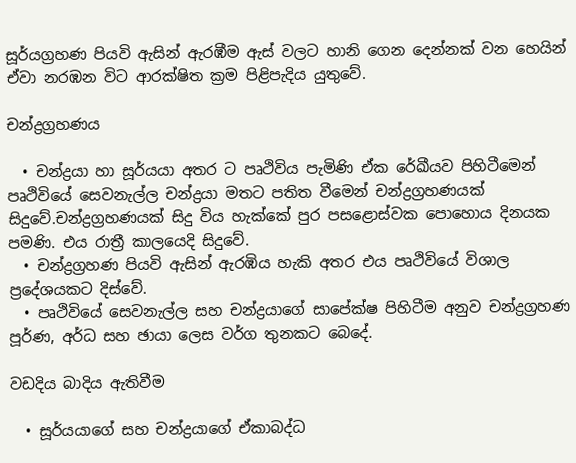සූර්යග්‍රහණ පියවි ඇසින් ඇරඹීම ඇස් වලට හානි ගෙන දෙන්නක් වන හෙයින් ඒවා නරඹන විට ආරක්ෂිත ක්‍රම පිළිපැදිය යුතුවේ.

චන්ද්‍රග්‍රහණය

  • චන්ද්‍රයා හා සූර්යයා අතර ට පෘථිවිය පැමිණි ඒක රේඛීයව පිහිටීමෙන් පෘථිවියේ සෙවනැල්ල චන්ද්‍රයා මතට පතිත වීමෙන් චන්ද්‍රග්‍රහණයක් සිදුවේ.චන්ද්‍රග්‍රහණයක් සිදු විය හැක්කේ පුර පසළොස්වක පොහොය දිනයක පමණි. එය රාත්‍රී කාලයෙදි සිදුවේ.
  • චන්ද්‍රග්‍රහණ පියවි ඇසින් ඇරඹිය හැකි අතර එය පෘථිවියේ විශාල ප්‍රදේශයකට දිස්වේ.
  • පෘථිවියේ සෙවනැල්ල සහ චන්ද්‍රයාගේ සාපේක්ෂ පිහිටීම අනුව චන්ද්‍රග්‍රහණ පූර්ණ, අර්ධ සහ ඡායා ලෙස වර්ග තුනකට බෙදේ.

වඩදිය බාදිය ඇතිවීම

  • සූර්යයාගේ සහ චන්ද්‍රයාගේ ඒකාබද්ධ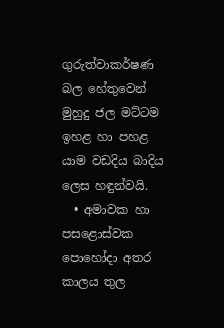ගුරුත්වාකර්ෂණ බල හේතුවෙන් මුහුදු ජල මට්ටම ඉහළ හා පහළ යාම වඩදිය බාදිය ලෙස හඳුන්වයි.
  • අමාවක හා පසළොස්වක පොහෝදා අතර කාලය තුල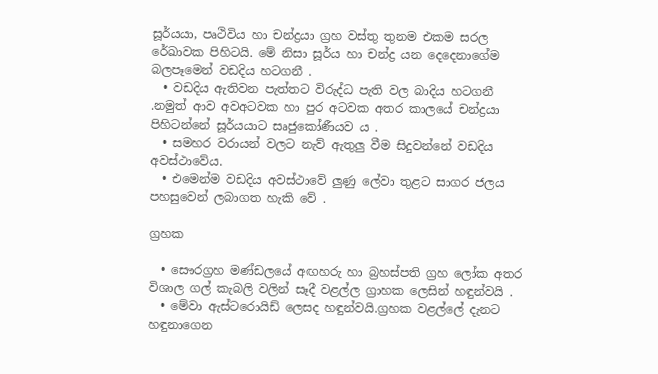සූර්යයා, පෘථිවිය හා චන්ද්‍රයා ග්‍රහ වස්තු තුනම එකම සරල රේඛාවක පිහිටයි. මේ නිසා සූර්ය හා චන්ද්‍ර යන දෙදෙනාගේම බලපෑමෙන් වඩදිය හටගනී .
  • වඩදිය ඇතිවන පැත්තට විරුද්ධ පැති වල බාදිය හටගනී .නමුත් ආව අවඅටවක හා පුර අටවක අතර කාලයේ චන්ද්‍රයා පිහිටන්නේ සූර්යයාට සෘජුකෝණීයව ය .
  • සමහර වරායන් වලට නැව් ඇතුලු වීම සිදුවන්නේ වඩදිය අවස්ථාවේය.
  • එමෙන්ම වඩදිය අවස්ථාවේ ලුණු ලේවා තුළට සාගර ජලය පහසුවෙන් ලබාගත හැකි වේ .

ග්‍රහක

  • සෞරග්‍රහ මණ්ඩලයේ අඟහරු හා බ්‍රහස්පති ග්‍රහ ලෝක අතර විශාල ගල් කැබලි වලින් සෑදී වළල්ල ග්‍රාහක ලෙසින් හඳුන්වයි .
  • මේවා ඇස්ටරොයිඩ් ලෙසද හඳුන්වයි.ග්‍රහක වළල්ලේ දැනට හඳුනාගෙන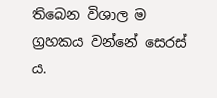තිබෙන විශාල ම ග්‍රහකය වන්නේ සෙරස්‍ ය.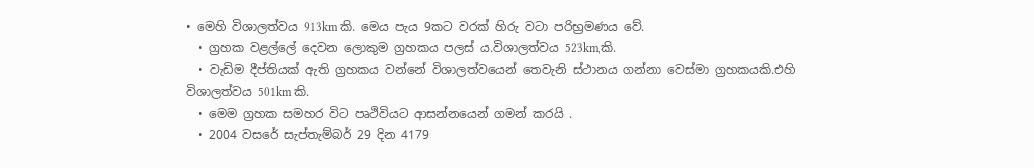• මෙහි විශාලත්වය 913km කි. මෙය පැය 9කට වරක් හිරු වටා පරිභ්‍රමණය වේ.
  • ග්‍රහක වළල්ලේ දෙවන ලොකුම ග්‍රහකය පලස්‍ ය.විශාලත්වය 523km,කි.
  • වැඩිම දීප්තියක් ඇති ග්‍රහකය වන්නේ විශාලත්වයෙන් තෙවැනි ස්ථානය ගන්නා වෙස්මා ග්‍රහකයකි.එහි විශාලත්වය 501km කි.
  • මෙම ග්‍රහක සමහර විට පෘථිවියට ආසන්නයෙන් ගමන් කරයි .
  • 2004 වසරේ සැප්තැම්බර් 29 දින 4179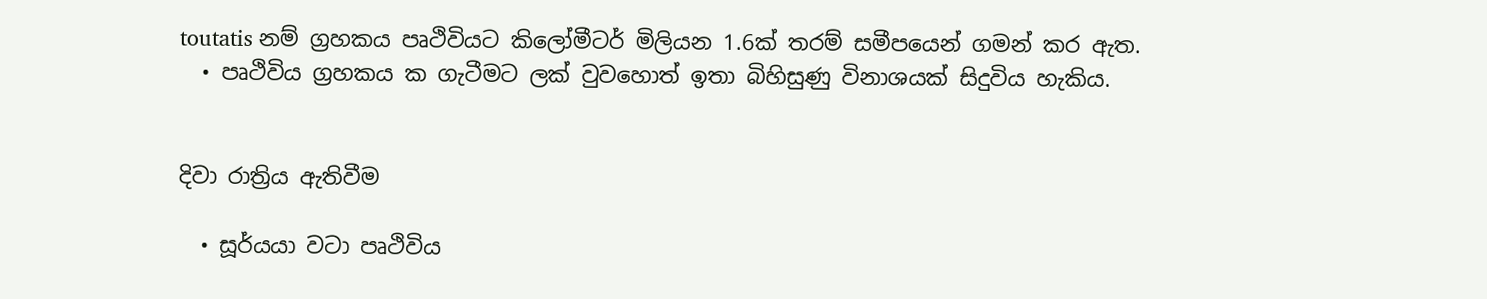toutatis නම් ග්‍රහකය පෘථිවියට කිලෝමීටර් මිලියන 1.6ක් තරම් සමීපයෙන් ගමන් කර ඇත.
  • පෘථිවිය ග්‍රහකය ක ගැටීමට ලක් වුවහොත් ඉතා බිහිසුණු විනාශයක් සිදුවිය හැකිය.


දිවා රාත්‍රිය ඇතිවීම

  • සූර්යයා වටා පෘථිවිය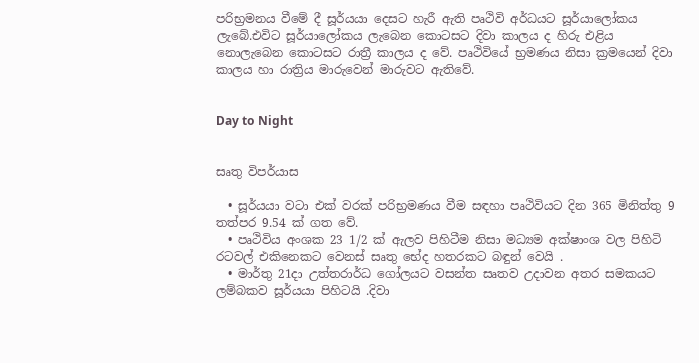පරිභ්‍රමනය වීමේ දී සූර්යයා දෙසට හැරී ඇති පෘථිවි අර්ධයට සූර්යාලෝකය ලැබේ.එවිට සූර්යාලෝකය ලැබෙන කොටසට දිවා කාලය ද හිරු එළිය නොලැබෙන කොටසට රාත්‍රී කාලය ද වේ. පෘථිවියේ භ්‍රමණය නිසා ක්‍රමයෙන් දිවා කාලය හා රාත්‍රිය මාරුවෙන් මාරුවට ඇතිවේ.


Day to Night


සෘතු විපර්යාස

  • සූර්යයා වටා එක් වරක් පරිභ්‍රමණය වීම සඳහා පෘථිවියට දින 365 මිනිත්තු 9 තත්පර 9.54 ක් ගත වේ.
  • පෘථිවිය අංශක 23 1/2 ක් ඇලව පිහිටීම නිසා මධ්‍යම අක්ෂාංශ වල පිහිටි රටවල් එකිනෙකට වෙනස් සෘතු භේද හතරකට බඳුන් වෙයි .
  • මාර්තු 21දා උත්තරාර්ධ ගෝලයට වසන්ත සෘතව උදාවන අතර සමකයට ලම්බකව සූර්යයා පිහිටයි .දිවා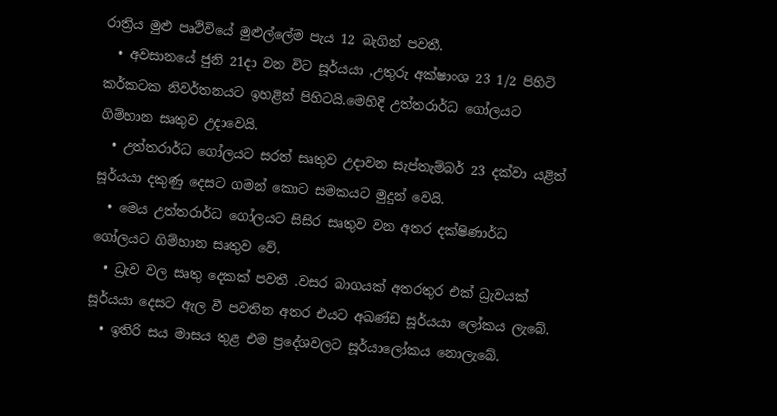රාත්‍රිය මුළු පෘථිවියේ මුළුල්ලේම පැය 12 බැගින් පවතී.
  • අවසානයේ ජුනි 21දා වන විට සූර්යයා ,උතුරු අක්ෂාංශ 23 1/2 පිහිටි කර්කටක නිවර්තනයට ඉහළින් පිහිටයි.මෙහිදි උත්තරාර්ධ ගෝලයට ගිම්හාන සෘතුව උදාවෙයි.
  • උත්තරාර්ධ ගෝලයට සරත් සෘතුව උදාවන සැප්තැම්බර් 23 දක්වා යළිත් සූර්යයා දකුණු දෙසට ගමන් කොට සමකයට මුදුන් වෙයි.
  • මෙය උත්තරාර්ධ ගෝලයට සිසිර සෘතුව වන අතර දක්ෂිණාර්ධ ගෝලයට ගිම්හාන සෘතුව වේ.
  • ධ්‍රැව වල සෘතු දෙකක් පවතී .වසර බාගයක් අතරතුර එක් ධ්‍රැවයක් සූර්යයා දෙසට ඇල වී පවතින අතර එයට අඛණ්ඩ සූර්යයා ලෝකය ලැබේ.
  • ඉතිරි සය මාසය තුළ එම ප්‍රදේශවලට සූර්යාලෝකය නොලැබේ.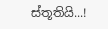ස්තූතියි...!